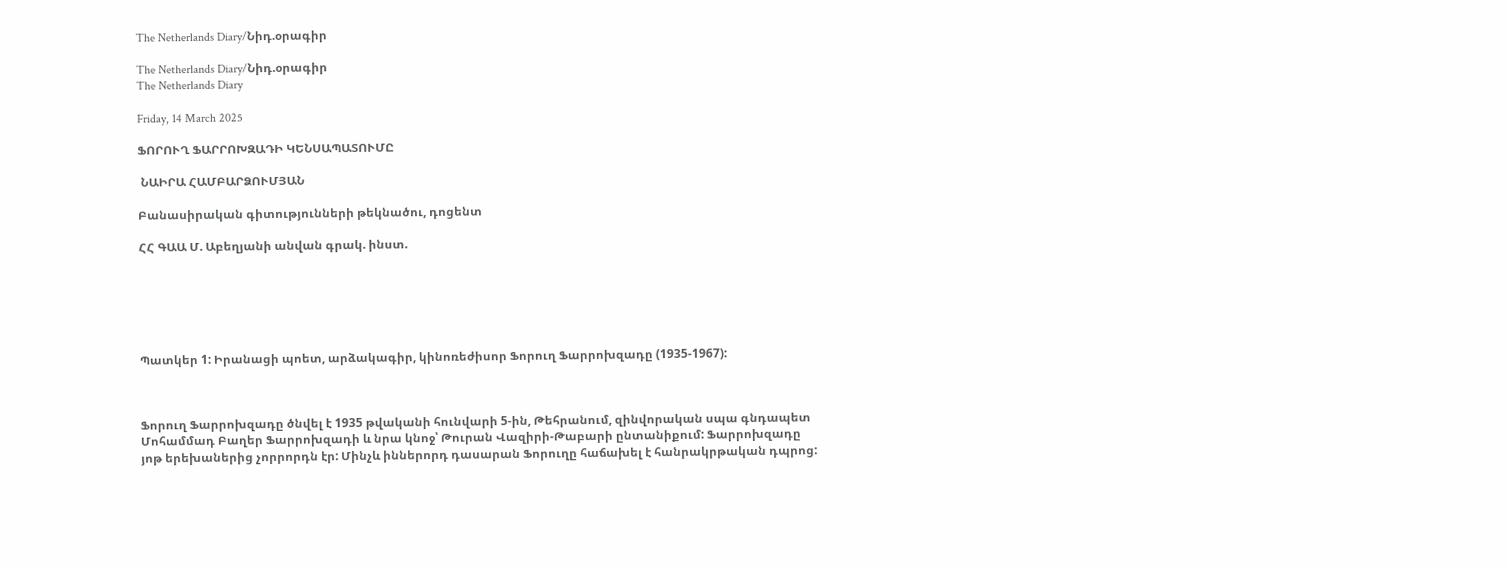The Netherlands Diary/Նիդ.օրագիր

The Netherlands Diary/Նիդ.օրագիր
The Netherlands Diary

Friday, 14 March 2025

ՖՈՐՈՒՂ ՖԱՐՐՈԽԶԱԴԻ ԿԵՆՍԱՊԱՏՈՒՄԸ

 ՆԱԻՐԱ ՀԱՄԲԱՐՁՈՒՄՅԱՆ

Բանասիրական գիտությունների թեկնածու, դոցենտ

ՀՀ ԳԱԱ Մ. Աբեղյանի անվան գրակ. ինստ.






Պատկեր 1: Իրանացի պոետ, արձակագիր, կինոռեժիսոր Ֆորուղ Ֆարրոխզադը (1935-1967):



Ֆորուղ Ֆարրոխզադը ծնվել է 1935 թվականի հունվարի 5-ին, Թեհրանում, զինվորական սպա գնդապետ Մոհամմադ Բաղեր Ֆարրոխզադի և նրա կնոջ՝ Թուրան Վազիրի-Թաբարի ընտանիքում: Ֆարրոխզադը յոթ երեխաներից չորրորդն էր: Մինչև իններորդ դասարան Ֆորուղը հաճախել է հանրակրթական դպրոց: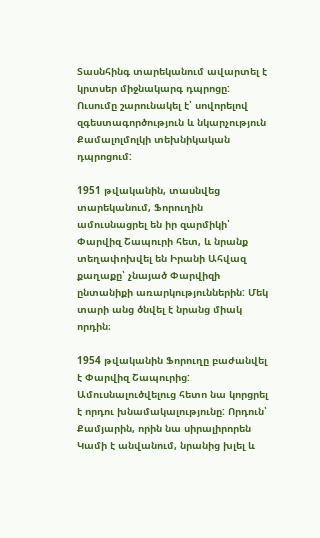Տասնհինգ տարեկանում ավարտել է կրտսեր միջնակարգ դպրոցը: Ուսումը շարունակել է՝ սովորելով զգեստագործություն և նկարչություն Քամալոլմոլկի տեխնիկական դպրոցում:

1951 թվականին, տասնվեց տարեկանում, Ֆորուղին ամուսնացրել են իր զարմիկի՝ Փարվիզ Շապուրի հետ, և նրանք տեղափոխվել են Իրանի Ահվազ քաղաքը՝ չնայած Փարվիզի ընտանիքի առարկություններին: Մեկ տարի անց ծնվել է նրանց միակ որդին։

1954 թվականին Ֆորուղը բաժանվել է Փարվիզ Շապուրից: Ամուսնալուծվելուց հետո նա կորցրել է որդու խնամակալությունը: Որդուն՝ Քամյարին, որին նա սիրալիրորեն Կամի է անվանում, նրանից խլել և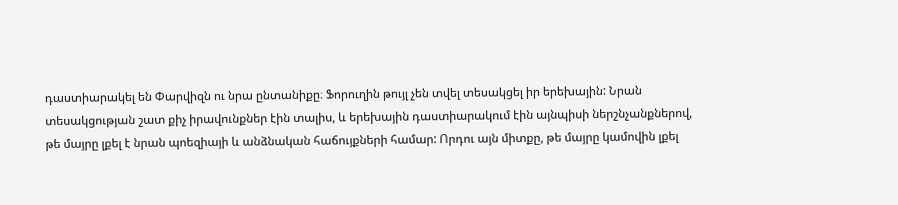դաստիարակել են Փարվիզն ու նրա ընտանիքը։ Ֆորուղին թույլ չեն տվել տեսակցել իր երեխային: Նրան տեսակցության շատ քիչ իրավունքներ էին տալիս, և երեխային դաստիարակում էին այնպիսի ներշնչանքներով, թե մայրը լքել է նրան պոեզիայի և անձնական հաճույքների համար: Որդու այն միտքը, թե մայրը կամովին լքել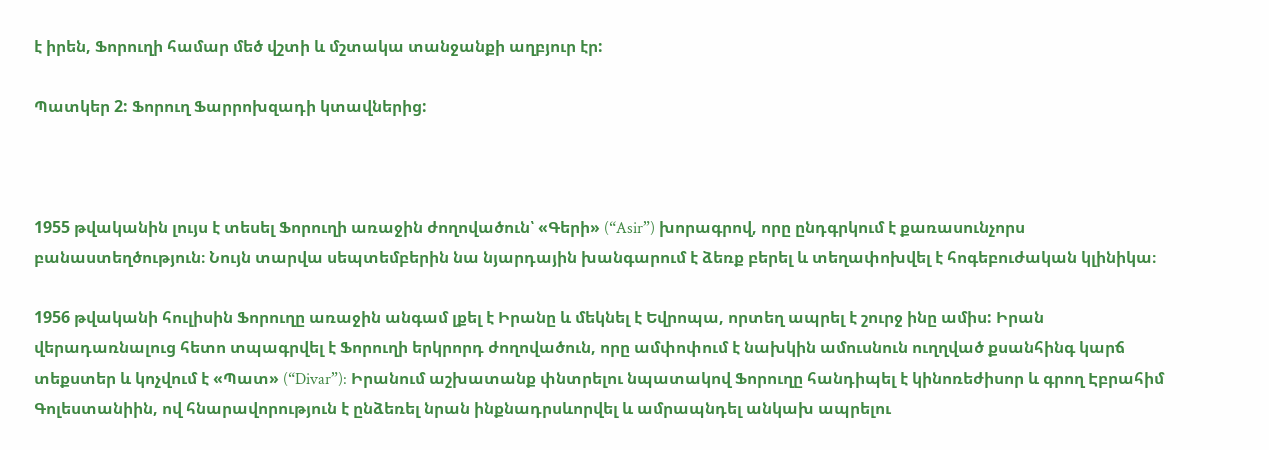է իրեն, Ֆորուղի համար մեծ վշտի և մշտակա տանջանքի աղբյուր էր:

Պատկեր 2: Ֆորուղ Ֆարրոխզադի կտավներից:



1955 թվականին լույս է տեսել Ֆորուղի առաջին ժողովածուն՝ «Գերի» (“Asir”) խորագրով, որը ընդգրկում է քառասունչորս բանաստեղծություն։ Նույն տարվա սեպտեմբերին նա նյարդային խանգարում է ձեռք բերել և տեղափոխվել է հոգեբուժական կլինիկա։

1956 թվականի հուլիսին Ֆորուղը առաջին անգամ լքել է Իրանը և մեկնել է Եվրոպա, որտեղ ապրել է շուրջ ինը ամիս: Իրան վերադառնալուց հետո տպագրվել է Ֆորուղի երկրորդ ժողովածուն, որը ամփոփում է նախկին ամուսնուն ուղղված քսանհինգ կարճ տեքստեր և կոչվում է «Պատ» (“Divar”): Իրանում աշխատանք փնտրելու նպատակով Ֆորուղը հանդիպել է կինոռեժիսոր և գրող Էբրահիմ Գոլեստանիին, ով հնարավորություն է ընձեռել նրան ինքնադրսևորվել և ամրապնդել անկախ ապրելու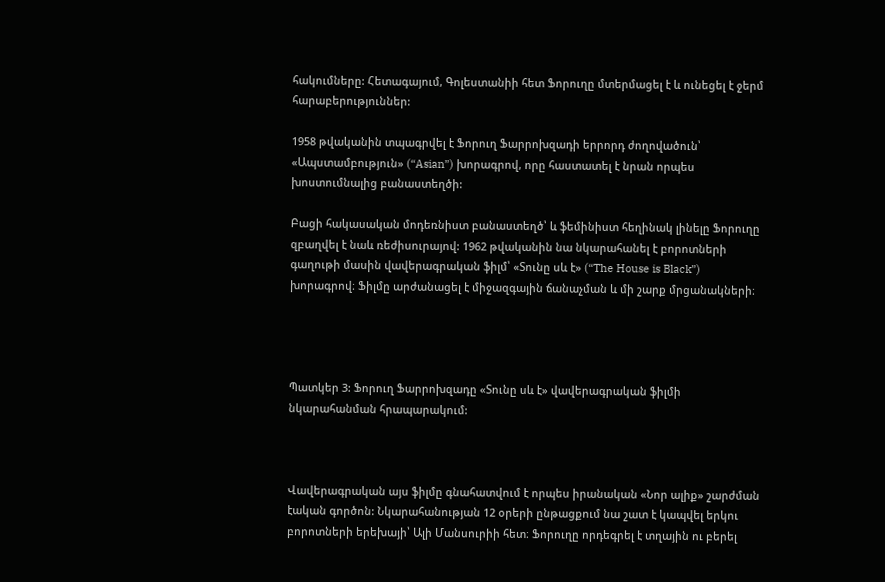հակումները: Հետագայում, Գոլեստանիի հետ Ֆորուղը մտերմացել է և ունեցել է ջերմ հարաբերություններ:

1958 թվականին տպագրվել է Ֆորուղ Ֆարրոխզադի երրորդ ժողովածուն՝ «Ապստամբություն» (“Asian”) խորագրով, որը հաստատել է նրան որպես խոստումնալից բանաստեղծի:

Բացի հակասական մոդեռնիստ բանաստեղծ՝ և ֆեմինիստ հեղինակ լինելը Ֆորուղը զբաղվել է նաև ռեժիսուրայով: 1962 թվականին նա նկարահանել է բորոտների գաղութի մասին վավերագրական ֆիլմ՝ «Տունը սև է» (“The House is Black”) խորագրով։ Ֆիլմը արժանացել է միջազգային ճանաչման և մի շարք մրցանակների։




Պատկեր 3: Ֆորուղ Ֆարրոխզադը «Տունը սև է» վավերագրական ֆիլմի նկարահանման հրապարակում:



Վավերագրական այս ֆիլմը գնահատվում է որպես իրանական «Նոր ալիք» շարժման էական գործոն: Նկարահանության 12 օրերի ընթացքում նա շատ է կապվել երկու բորոտների երեխայի՝ Ալի Մանսուրիի հետ։ Ֆորուղը որդեգրել է տղային ու բերել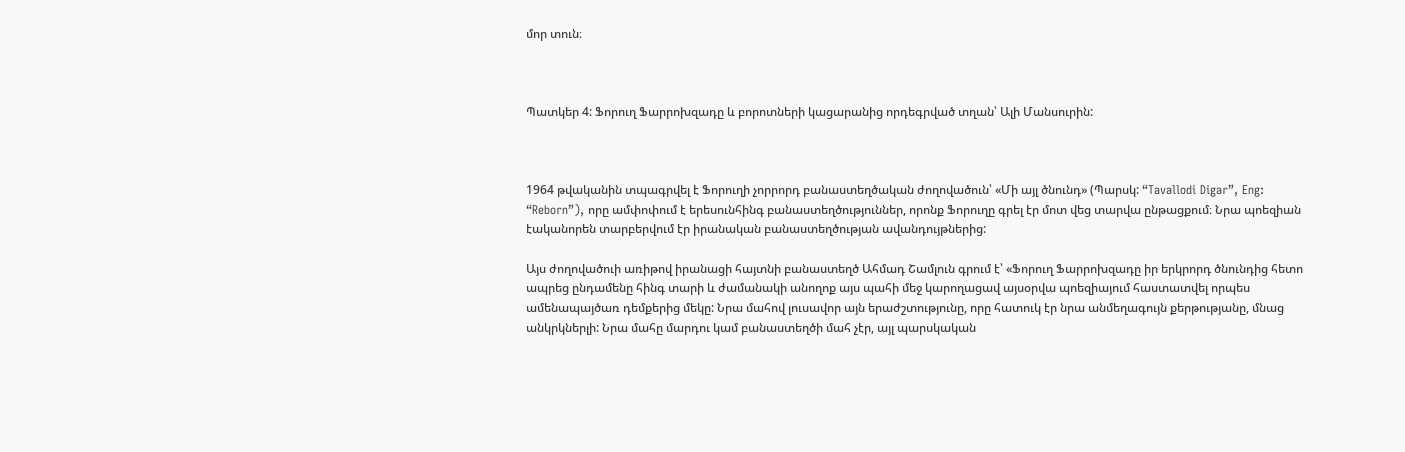մոր տուն։



Պատկեր 4: Ֆորուղ Ֆարրոխզադը և բորոտների կացարանից որդեգրված տղան՝ Ալի Մանսուրին:



1964 թվականին տպագրվել է Ֆորուղի չորրորդ բանաստեղծական ժողովածուն՝ «Մի այլ ծնունդ» (Պարսկ: “Tavallodi Digar”, Eng: “Reborn”), որը ամփոփում է երեսունհինգ բանաստեղծություններ, որոնք Ֆորուղը գրել էր մոտ վեց տարվա ընթացքում։ Նրա պոեզիան էականորեն տարբերվում էր իրանական բանաստեղծության ավանդույթներից:

Այս ժողովածուի առիթով իրանացի հայտնի բանաստեղծ Ահմադ Շամլուն գրում է՝ «Ֆորուղ Ֆարրոխզադը իր երկրորդ ծնունդից հետո ապրեց ընդամենը հինգ տարի և ժամանակի անողոք այս պահի մեջ կարողացավ այսօրվա պոեզիայում հաստատվել որպես ամենապայծառ դեմքերից մեկը: Նրա մահով լուսավոր այն երաժշտությունը, որը հատուկ էր նրա անմեղագույն քերթությանը, մնաց անկրկներլի: Նրա մահը մարդու կամ բանաստեղծի մահ չէր, այլ պարսկական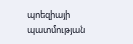պոեզիայի պատմության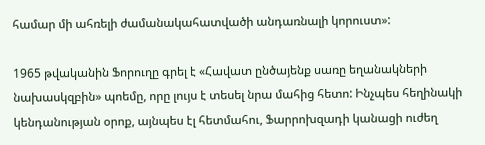համար մի ահռելի ժամանակահատվածի անդառնալի կորուստ»:

1965 թվականին Ֆորուղը գրել է «Հավատ ընծայենք սառը եղանակների նախասկզբին» պոեմը, որը լույս է տեսել նրա մահից հետո: Ինչպես հեղինակի կենդանության օրոք, այնպես էլ հետմահու, Ֆարրոխզադի կանացի ուժեղ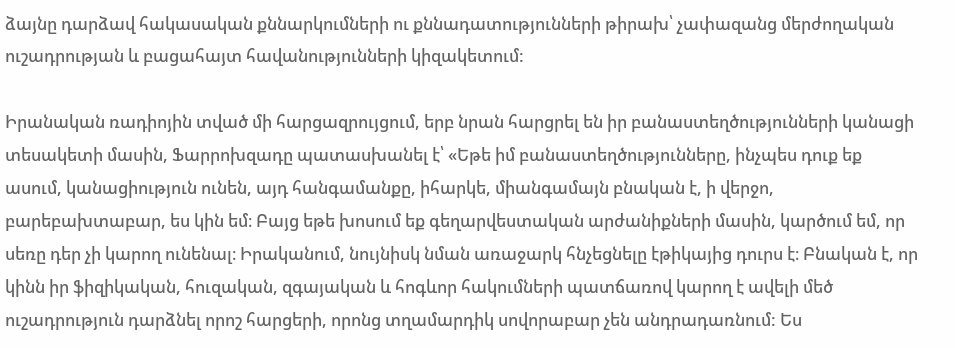ձայնը դարձավ հակասական քննարկումների ու քննադատությունների թիրախ՝ չափազանց մերժողական ուշադրության և բացահայտ հավանությունների կիզակետում:

Իրանական ռադիոյին տված մի հարցազրույցում, երբ նրան հարցրել են իր բանաստեղծությունների կանացի տեսակետի մասին, Ֆարրոխզադը պատասխանել է՝ «Եթե իմ բանաստեղծությունները, ինչպես դուք եք ասում, կանացիություն ունեն, այդ հանգամանքը, իհարկե, միանգամայն բնական է, ի վերջո, բարեբախտաբար, ես կին եմ։ Բայց եթե խոսում եք գեղարվեստական արժանիքների մասին, կարծում եմ, որ սեռը դեր չի կարող ունենալ։ Իրականում, նույնիսկ նման առաջարկ հնչեցնելը էթիկայից դուրս է։ Բնական է, որ կինն իր ֆիզիկական, հուզական, զգայական և հոգևոր հակումների պատճառով կարող է ավելի մեծ ուշադրություն դարձնել որոշ հարցերի, որոնց տղամարդիկ սովորաբար չեն անդրադառնում: Ես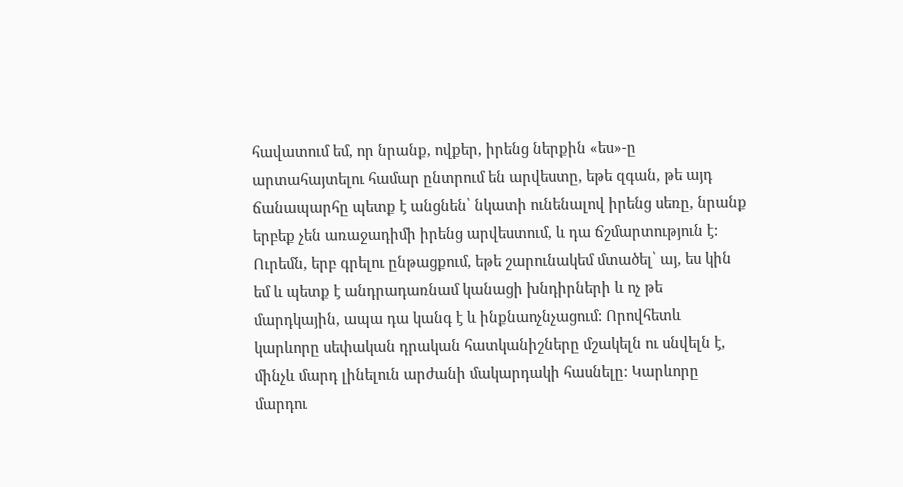հավատում եմ, որ նրանք, ովքեր, իրենց ներքին «ես»-ը արտահայտելու համար ընտրում են արվեստը, եթե զգան, թե այդ ճանապարհը պետք է անցնեն՝ նկատի ունենալով իրենց սեռը, նրանք երբեք չեն առաջադիմի իրենց արվեստում, և դա ճշմարտություն է: Ուրեմն, երբ գրելու ընթացքում, եթե շարունակեմ մտածել՝ այ, ես կին եմ և պետք է անդրադառնամ կանացի խնդիրների և ոչ թե մարդկային, ապա դա կանգ է և ինքնաոչնչացում: Որովհետև կարևորը սեփական դրական հատկանիշները մշակելն ու սնվելն է, մինչև մարդ լինելուն արժանի մակարդակի հասնելը: Կարևորը մարդու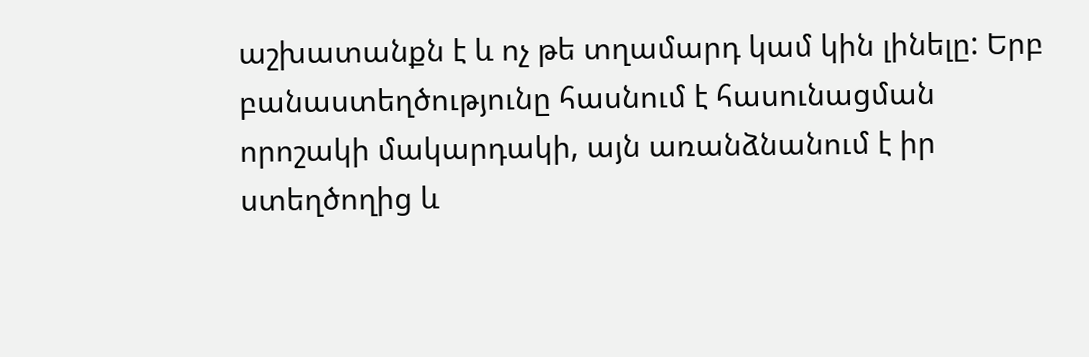աշխատանքն է և ոչ թե տղամարդ կամ կին լինելը: Երբ բանաստեղծությունը հասնում է հասունացման որոշակի մակարդակի, այն առանձնանում է իր ստեղծողից և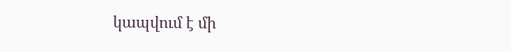կապվում է մի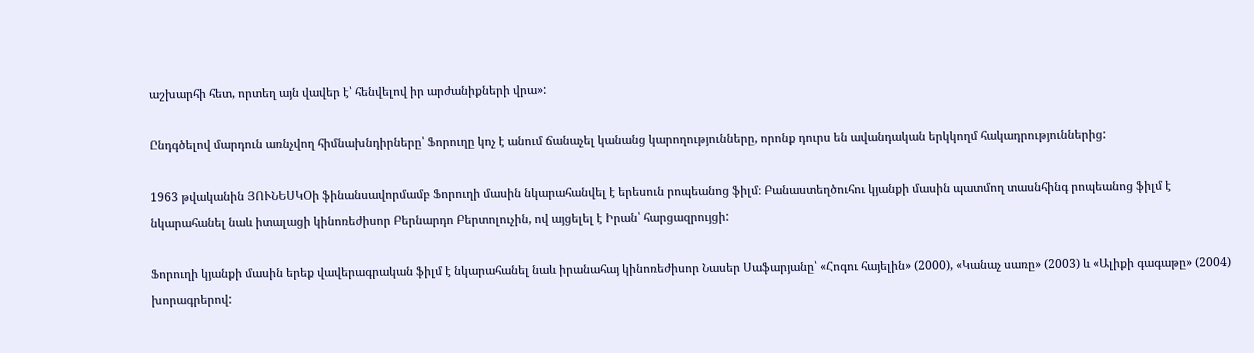աշխարհի հետ, որտեղ այն վավեր է՝ հենվելով իր արժանիքների վրա»:

Ընդգծելով մարդուն առնչվող հիմնախնդիրները՝ Ֆորուղը կոչ է անում ճանաչել կանանց կարողությունները, որոնք դուրս են ավանդական երկկողմ հակադրություններից:

1963 թվականին ՅՈՒՆԵՍԿՕի ֆինանսավորմամբ Ֆորուղի մասին նկարահանվել է երեսուն րոպեանոց ֆիլմ։ Բանաստեղծուհու կյանքի մասին պատմող տասնհինգ րոպեանոց ֆիլմ է նկարահանել նաև իտալացի կինոռեժիսոր Բերնարդո Բերտոլուչին, ով այցելել է Իրան՝ հարցազրույցի:

Ֆորուղի կյանքի մասին երեք վավերագրական ֆիլմ է նկարահանել նաև իրանահայ կինոռեժիսոր Նասեր Սաֆարյանը՝ «Հոգու հայելին» (2000), «Կանաչ սառը» (2003) և «Ալիքի գագաթը» (2004) խորագրերով: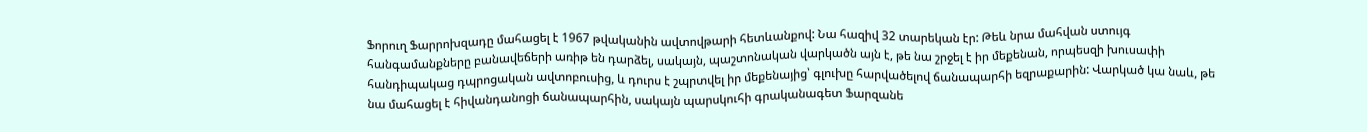Ֆորուղ Ֆարրոխզադը մահացել է 1967 թվականին ավտովթարի հետևանքով: Նա հազիվ 32 տարեկան էր: Թեև նրա մահվան ստույգ հանգամանքները բանավեճերի առիթ են դարձել, սակայն, պաշտոնական վարկածն այն է, թե նա շրջել է իր մեքենան, որպեսզի խուսափի հանդիպակաց դպրոցական ավտոբուսից, և դուրս է շպրտվել իր մեքենայից՝ գլուխը հարվածելով ճանապարհի եզրաքարին: Վարկած կա նաև, թե նա մահացել է հիվանդանոցի ճանապարհին, սակայն պարսկուհի գրականագետ Ֆարզանե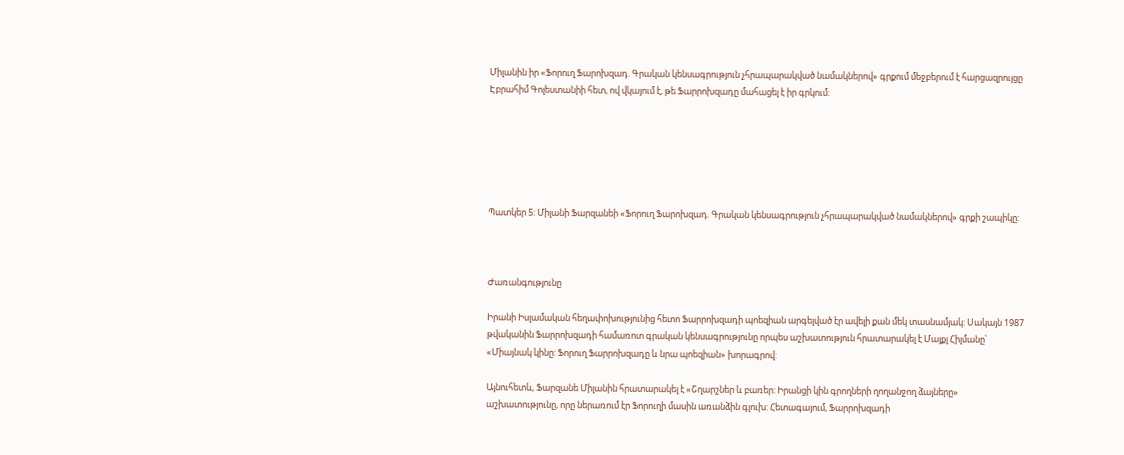Միլանին իր «Ֆորուղ Ֆարոխզադ. Գրական կենսագրություն չհրապարակված նամակներով» գրքում մեջբերում է հարցազրույցը Էբրահիմ Գոլեստանիի հետ, ով վկայում է, թե Ֆարրոխզադը մահացել է իր գրկում:






Պատկեր 5: Միլանի Ֆարզանեի «Ֆորուղ Ֆարոխզադ. Գրական կենսագրություն չհրապարակված նամակներով» գրքի շապիկը:



Ժառանգությունը

Իրանի Իսլամական հեղափոխությունից հետո Ֆարրոխզադի պոեզիան արգելված էր ավելի քան մեկ տասնամյակ: Սակայն 1987 թվականին Ֆարրոխզադի համառոտ գրական կենսագրությունը որպես աշխատություն հրատարակել է Մայքլ Հիլմանը՝ «Միայնակ կինը: Ֆորուղ Ֆարրոխզադը և նրա պոեզիան» խորագրով:

Այնուհետև, Ֆարզանե Միլանին հրատարակել է «Շղարշներ և բառեր: Իրանցի կին գրողների ղողանջող ձայները» աշխատությունը, որը ներառում էր Ֆորուղի մասին առանձին գլուխ: Հետագայում, Ֆարրոխզադի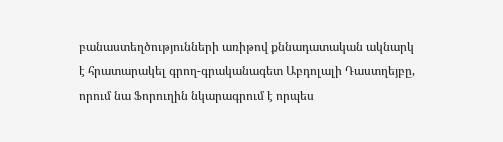բանաստեղծությունների առիթով քննադատական ակնարկ է հրատարակել գրող-գրականագետ Աբդոլալի Դաստղեյբը, որում նա Ֆորուղին նկարագրում է որպես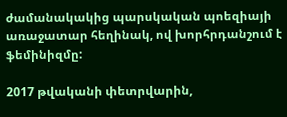ժամանակակից պարսկական պոեզիայի առաջատար հեղինակ, ով խորհրդանշում է ֆեմինիզմը:

2017 թվականի փետրվարին,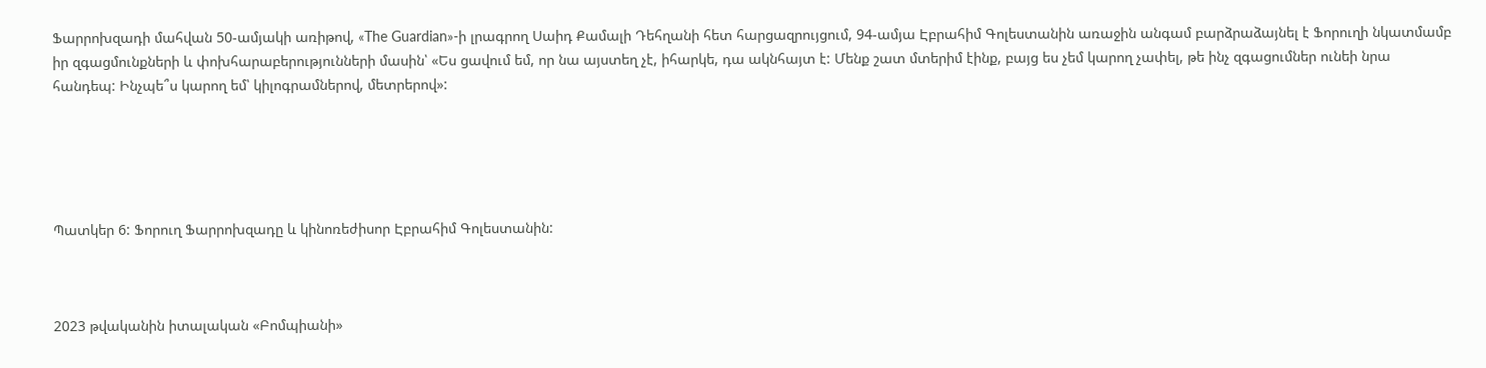Ֆարրոխզադի մահվան 50-ամյակի առիթով, «The Guardian»-ի լրագրող Սաիդ Քամալի Դեհղանի հետ հարցազրույցում, 94-ամյա Էբրահիմ Գոլեստանին առաջին անգամ բարձրաձայնել է Ֆորուղի նկատմամբ իր զգացմունքների և փոխհարաբերությունների մասին՝ «Ես ցավում եմ, որ նա այստեղ չէ, իհարկե, դա ակնհայտ է: Մենք շատ մտերիմ էինք, բայց ես չեմ կարող չափել, թե ինչ զգացումներ ունեի նրա հանդեպ: Ինչպե՞ս կարող եմ՝ կիլոգրամներով, մետրերով»:





Պատկեր 6: Ֆորուղ Ֆարրոխզադը և կինոռեժիսոր Էբրահիմ Գոլեստանին:



2023 թվականին իտալական «Բոմպիանի»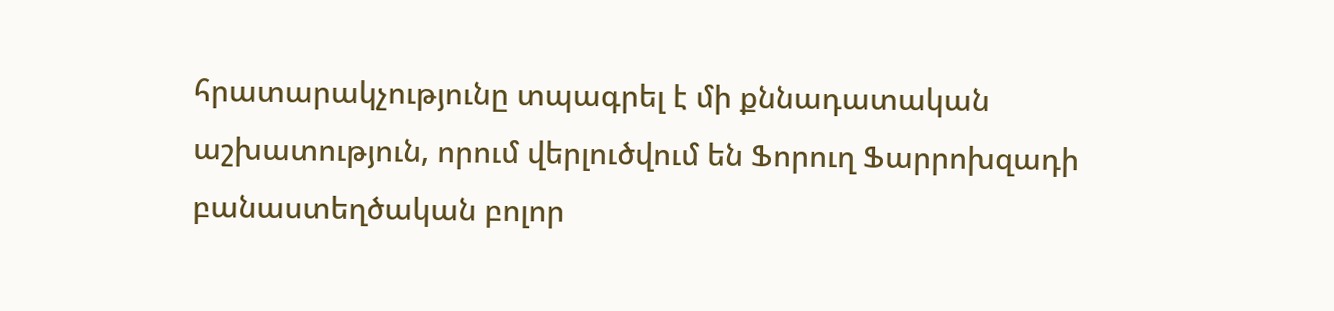հրատարակչությունը տպագրել է մի քննադատական աշխատություն, որում վերլուծվում են Ֆորուղ Ֆարրոխզադի բանաստեղծական բոլոր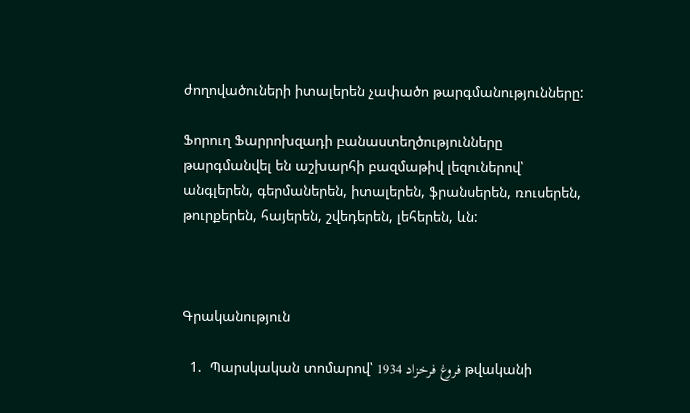ժողովածուների իտալերեն չափածո թարգմանությունները:

Ֆորուղ Ֆարրոխզադի բանաստեղծությունները թարգմանվել են աշխարհի բազմաթիվ լեզուներով՝ անգլերեն, գերմաներեն, իտալերեն, ֆրանսերեն, ռուսերեն, թուրքերեն, հայերեն, շվեդերեն, լեհերեն, ևն:



Գրականություն

  1.  Պարսկական տոմարով՝ فروغ فرخزاد 1934 թվականի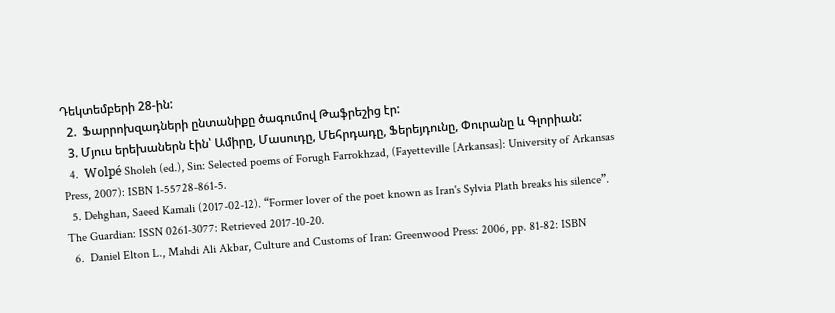Դեկտեմբերի 28-ին:
  2.  Ֆարրոխզադների ընտանիքը ծագումով Թաֆրեշից էր:
  3. Մյուս երեխաներն էին՝ Ամիրը, Մասուդը, Մեհրդադը, Ֆերեյդունը, Փուրանը և Գլորիան:
  4.  Wolpé Sholeh (ed.), Sin: Selected poems of Forugh Farrokhzad, (Fayetteville [Arkansas]: University of Arkansas Press, 2007): ISBN 1-55728-861-5.
  5. Dehghan, Saeed Kamali (2017-02-12). “Former lover of the poet known as Iran's Sylvia Plath breaks his silence”. The Guardian: ISSN 0261-3077: Retrieved 2017-10-20.
  6.  Daniel Elton L., Mahdi Ali Akbar, Culture and Customs of Iran: Greenwood Press: 2006, pp. 81-82: ISBN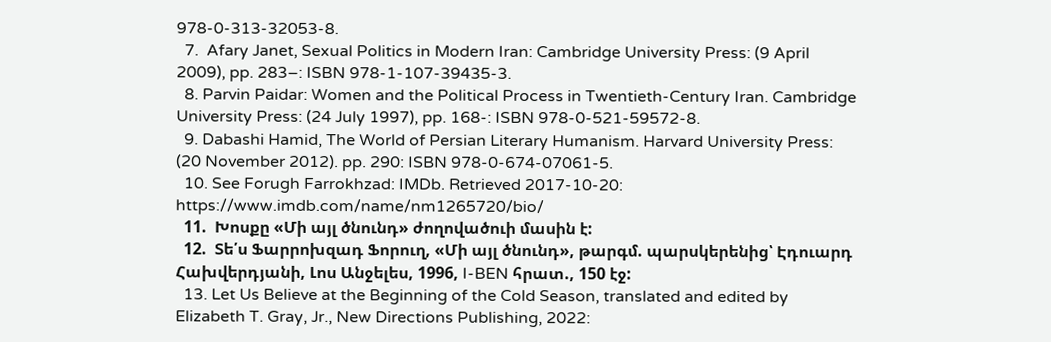978-0-313-32053-8.
  7.  Afary Janet, Sexual Politics in Modern Iran: Cambridge University Press: (9 April 2009), pp. 283–: ISBN 978-1-107-39435-3.
  8. Parvin Paidar: Women and the Political Process in Twentieth-Century Iran. Cambridge University Press: (24 July 1997), pp. 168-: ISBN 978-0-521-59572-8.
  9. Dabashi Hamid, The World of Persian Literary Humanism. Harvard University Press: (20 November 2012). pp. 290: ISBN 978-0-674-07061-5.
  10. See Forugh Farrokhzad: IMDb. Retrieved 2017-10-20: https://www.imdb.com/name/nm1265720/bio/
  11.  Խոսքը «Մի այլ ծնունդ» ժողովածուի մասին է:
  12.  Տե՛ս Ֆարրոխզադ Ֆորուղ, «Մի այլ ծնունդ», թարգմ. պարսկերենից՝ Էդուարդ Հախվերդյանի, Լոս Անջելես, 1996, I-BEN հրատ., 150 էջ:
  13. Let Us Believe at the Beginning of the Cold Season, translated and edited by Elizabeth T. Gray, Jr., New Directions Publishing, 2022: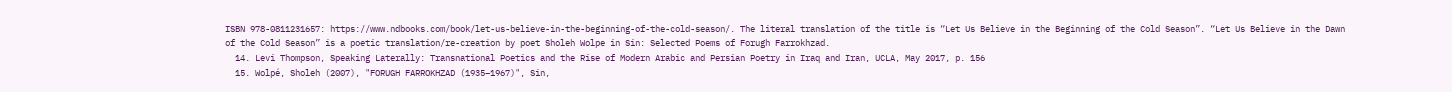ISBN 978-0811231657: https://www.ndbooks.com/book/let-us-believe-in-the-beginning-of-the-cold-season/. The literal translation of the title is “Let Us Believe in the Beginning of the Cold Season”. “Let Us Believe in the Dawn of the Cold Season” is a poetic translation/re-creation by poet Sholeh Wolpe in Sin: Selected Poems of Forugh Farrokhzad.
  14. Levi Thompson, Speaking Laterally: Transnational Poetics and the Rise of Modern Arabic and Persian Poetry in Iraq and Iran, UCLA, May 2017, p. 156
  15. Wolpé, Sholeh (2007), "FORUGH FARROKHZAD (1935–1967)", Sin,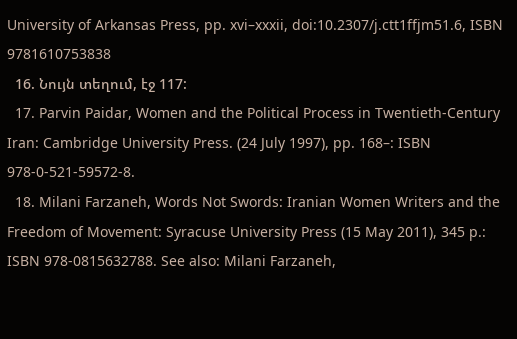University of Arkansas Press, pp. xvi–xxxii, doi:10.2307/j.ctt1ffjm51.6, ISBN 9781610753838
  16. Նույն տեղում, էջ 117:
  17. Parvin Paidar, Women and the Political Process in Twentieth-Century Iran: Cambridge University Press. (24 July 1997), pp. 168–: ISBN 978-0-521-59572-8.
  18. Milani Farzaneh, Words Not Swords: Iranian Women Writers and the Freedom of Movement: Syracuse University Press (15 May 2011), 345 p.: ISBN 978-0815632788. See also: Milani Farzaneh,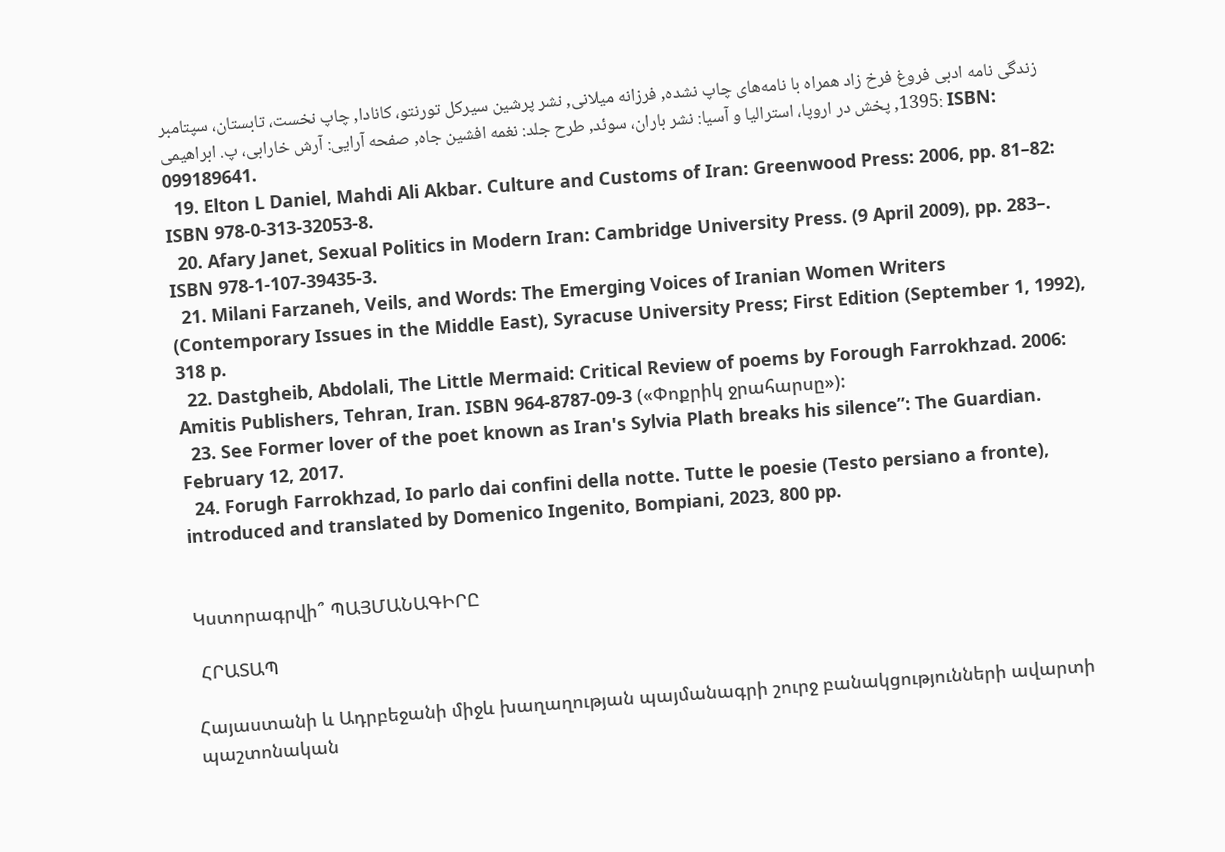زندگی نامه ادبی فروغ فرخ زاد همراه با نامه‌های چاپ نشده, فرزانه میلانی, نشر پرشین سیرکل تورنتو، کانادا, چاپ نخست، تابستان، سپتامبر 1395, پخش در اروپا، استرالیا و آسیا: نشر باران، سوئد, طرح جلد: نغمه افشین جاه, صفحه آرایی: آرش خارابی، پ. ابراهیمی: ISBN: 099189641.
  19. Elton L Daniel, Mahdi Ali Akbar. Culture and Customs of Iran: Greenwood Press: 2006, pp. 81–82: ISBN 978-0-313-32053-8.
  20. Afary Janet, Sexual Politics in Modern Iran: Cambridge University Press. (9 April 2009), pp. 283–. ISBN 978-1-107-39435-3.
  21. Milani Farzaneh, Veils, and Words: The Emerging Voices of Iranian Women Writers (Contemporary Issues in the Middle East), Syracuse University Press; First Edition (September 1, 1992), 318 p.
  22. Dastgheib, Abdolali, The Little Mermaid: Critical Review of poems by Forough Farrokhzad. 2006: Amitis Publishers, Tehran, Iran. ISBN 964-8787-09-3 («Փոքրիկ ջրահարսը»):
  23. See Former lover of the poet known as Iran's Sylvia Plath breaks his silence”: The Guardian. February 12, 2017.
  24. Forugh Farrokhzad, Io parlo dai confini della notte. Tutte le poesie (Testo persiano a fronte), introduced and translated by Domenico Ingenito, Bompiani, 2023, 800 pp.


Կստորագրվի՞ ՊԱՅՄԱՆԱԳԻՐԸ

 ՀՐԱՏԱՊ

Հայաստանի և Ադրբեջանի միջև խաղաղության պայմանագրի շուրջ բանակցությունների ավարտի պաշտոնական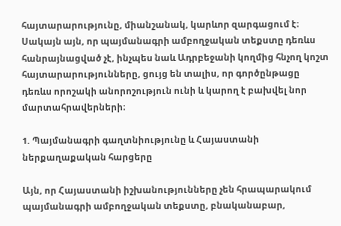հայտարարությունը, միանշանակ, կարևոր զարգացում է։ Սակայն այն, որ պայմանագրի ամբողջական տեքստը դեռևս հանրայնացված չէ, ինչպես նաև Ադրբեջանի կողմից հնչող կոշտ հայտարարությունները, ցույց են տալիս, որ գործընթացը դեռևս որոշակի անորոշություն ունի և կարող է բախվել նոր մարտահրավերների։

1. Պայմանագրի գաղտնիությունը և Հայաստանի ներքաղաքական հարցերը

Այն, որ Հայաստանի իշխանությունները չեն հրապարակում պայմանագրի ամբողջական տեքստը, բնականաբար,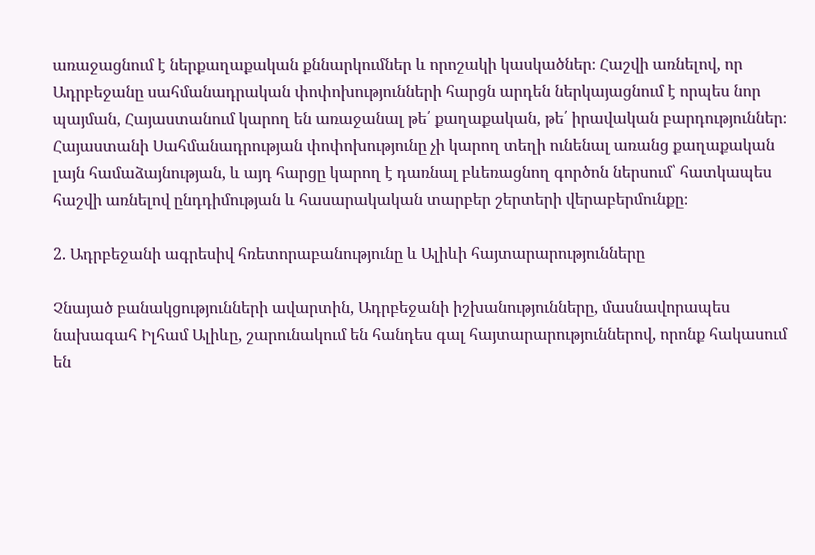առաջացնում է ներքաղաքական քննարկումներ և որոշակի կասկածներ։ Հաշվի առնելով, որ Ադրբեջանը սահմանադրական փոփոխությունների հարցն արդեն ներկայացնում է որպես նոր պայման, Հայաստանում կարող են առաջանալ թե՛ քաղաքական, թե՛ իրավական բարդություններ։ Հայաստանի Սահմանադրության փոփոխությունը չի կարող տեղի ունենալ առանց քաղաքական լայն համաձայնության, և այդ հարցը կարող է դառնալ բևեռացնող գործոն ներսում՝ հատկապես հաշվի առնելով ընդդիմության և հասարակական տարբեր շերտերի վերաբերմունքը։

2. Ադրբեջանի ագրեսիվ հռետորաբանությունը և Ալիևի հայտարարությունները

Չնայած բանակցությունների ավարտին, Ադրբեջանի իշխանությունները, մասնավորապես նախագահ Իլհամ Ալիևը, շարունակում են հանդես գալ հայտարարություններով, որոնք հակասում են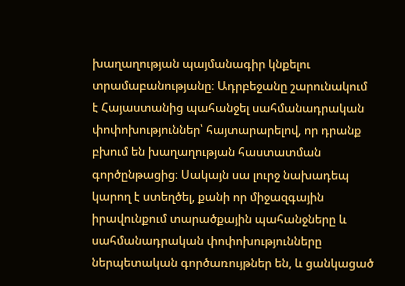խաղաղության պայմանագիր կնքելու տրամաբանությանը։ Ադրբեջանը շարունակում է Հայաստանից պահանջել սահմանադրական փոփոխություններ՝ հայտարարելով, որ դրանք բխում են խաղաղության հաստատման գործընթացից։ Սակայն սա լուրջ նախադեպ կարող է ստեղծել, քանի որ միջազգային իրավունքում տարածքային պահանջները և սահմանադրական փոփոխությունները ներպետական գործառույթներ են, և ցանկացած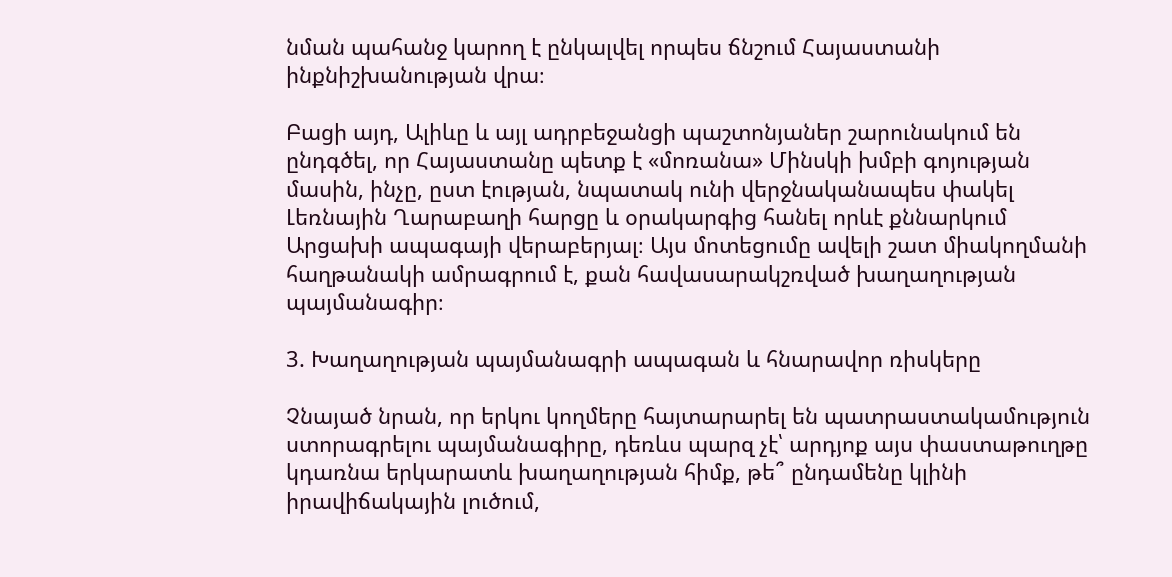նման պահանջ կարող է ընկալվել որպես ճնշում Հայաստանի ինքնիշխանության վրա։

Բացի այդ, Ալիևը և այլ ադրբեջանցի պաշտոնյաներ շարունակում են ընդգծել, որ Հայաստանը պետք է «մոռանա» Մինսկի խմբի գոյության մասին, ինչը, ըստ էության, նպատակ ունի վերջնականապես փակել Լեռնային Ղարաբաղի հարցը և օրակարգից հանել որևէ քննարկում Արցախի ապագայի վերաբերյալ։ Այս մոտեցումը ավելի շատ միակողմանի հաղթանակի ամրագրում է, քան հավասարակշռված խաղաղության պայմանագիր։

3. Խաղաղության պայմանագրի ապագան և հնարավոր ռիսկերը

Չնայած նրան, որ երկու կողմերը հայտարարել են պատրաստակամություն ստորագրելու պայմանագիրը, դեռևս պարզ չէ՝ արդյոք այս փաստաթուղթը կդառնա երկարատև խաղաղության հիմք, թե՞ ընդամենը կլինի իրավիճակային լուծում,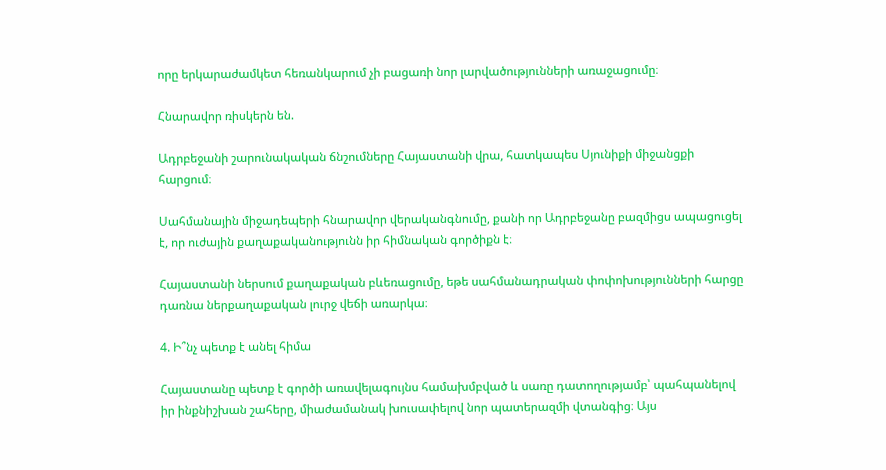որը երկարաժամկետ հեռանկարում չի բացառի նոր լարվածությունների առաջացումը։

Հնարավոր ռիսկերն են.

Ադրբեջանի շարունակական ճնշումները Հայաստանի վրա, հատկապես Սյունիքի միջանցքի հարցում։

Սահմանային միջադեպերի հնարավոր վերականգնումը, քանի որ Ադրբեջանը բազմիցս ապացուցել է, որ ուժային քաղաքականությունն իր հիմնական գործիքն է։

Հայաստանի ներսում քաղաքական բևեռացումը, եթե սահմանադրական փոփոխությունների հարցը դառնա ներքաղաքական լուրջ վեճի առարկա։

4. Ի՞նչ պետք է անել հիմա

Հայաստանը պետք է գործի առավելագույնս համախմբված և սառը դատողությամբ՝ պահպանելով իր ինքնիշխան շահերը, միաժամանակ խուսափելով նոր պատերազմի վտանգից։ Այս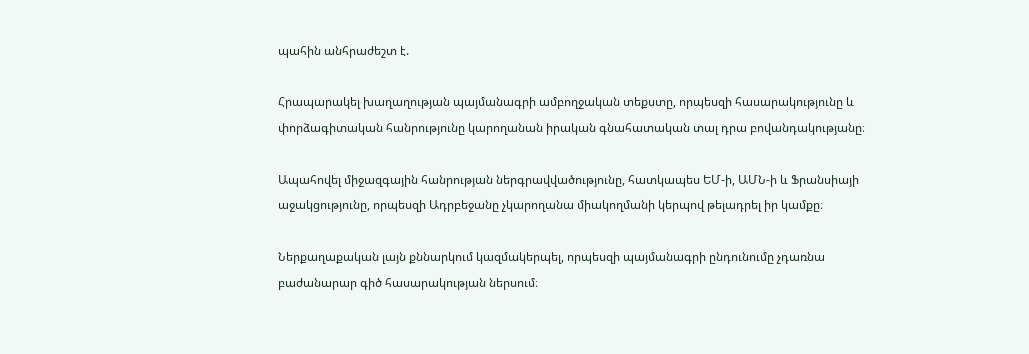պահին անհրաժեշտ է.

Հրապարակել խաղաղության պայմանագրի ամբողջական տեքստը, որպեսզի հասարակությունը և փորձագիտական հանրությունը կարողանան իրական գնահատական տալ դրա բովանդակությանը։

Ապահովել միջազգային հանրության ներգրավվածությունը, հատկապես ԵՄ-ի, ԱՄՆ-ի և Ֆրանսիայի աջակցությունը, որպեսզի Ադրբեջանը չկարողանա միակողմանի կերպով թելադրել իր կամքը։

Ներքաղաքական լայն քննարկում կազմակերպել, որպեսզի պայմանագրի ընդունումը չդառնա բաժանարար գիծ հասարակության ներսում։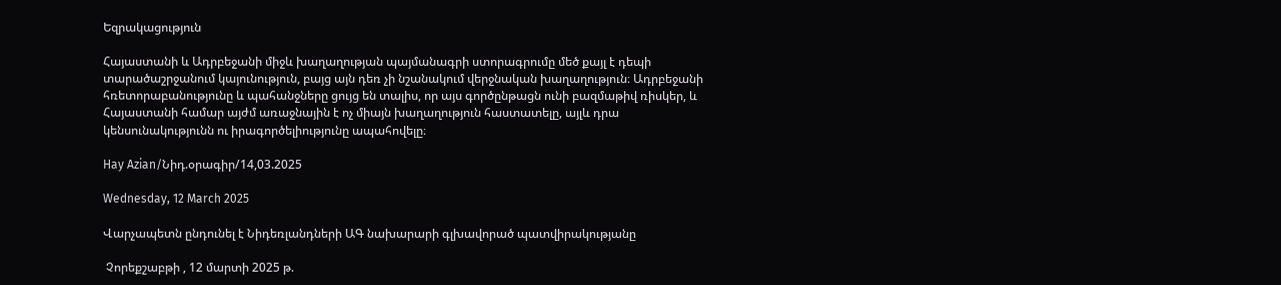Եզրակացություն

Հայաստանի և Ադրբեջանի միջև խաղաղության պայմանագրի ստորագրումը մեծ քայլ է դեպի տարածաշրջանում կայունություն, բայց այն դեռ չի նշանակում վերջնական խաղաղություն։ Ադրբեջանի հռետորաբանությունը և պահանջները ցույց են տալիս, որ այս գործընթացն ունի բազմաթիվ ռիսկեր, և Հայաստանի համար այժմ առաջնային է ոչ միայն խաղաղություն հաստատելը, այլև դրա կենսունակությունն ու իրագործելիությունը ապահովելը։

Hay Azian/Նիդ.օրագիր/14,03.2025

Wednesday, 12 March 2025

Վարչապետն ընդունել է Նիդեռլանդների ԱԳ նախարարի գլխավորած պատվիրակությանը

 Չորեքշաբթի , 12 մարտի 2025 թ.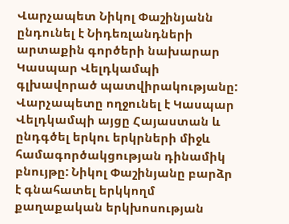Վարչապետ Նիկոլ Փաշինյանն ընդունել է Նիդեռլանդների արտաքին գործերի նախարար Կասպար Վելդկամպի գլխավորած պատվիրակությանը: Վարչապետը ողջունել է Կասպար Վելդկամպի այցը Հայաստան և ընդգծել երկու երկրների միջև համագործակցության դինամիկ բնույթը: Նիկոլ Փաշինյանը բարձր է գնահատել երկկողմ քաղաքական երկխոսության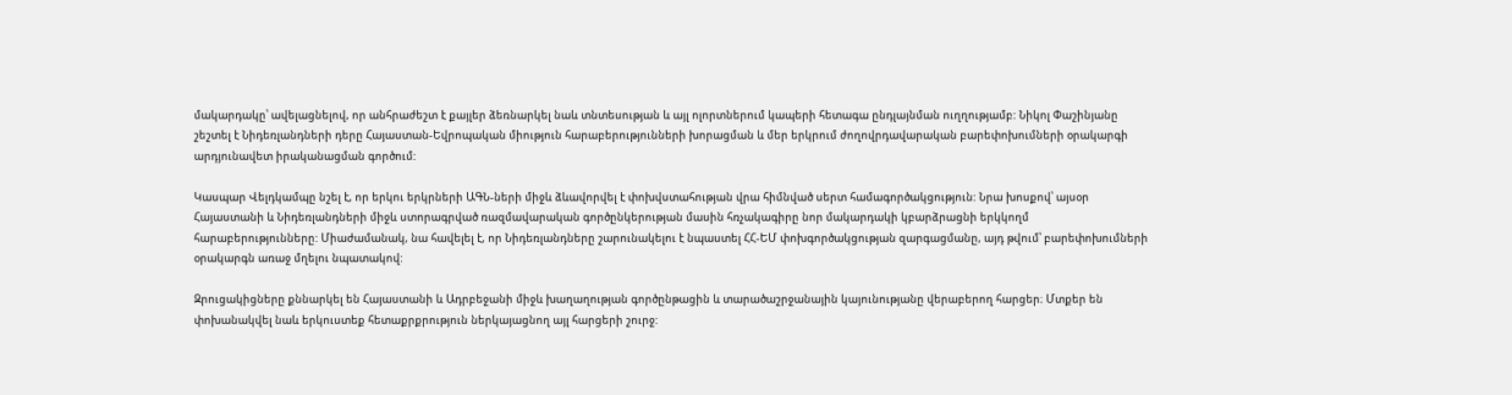մակարդակը՝ ավելացնելով, որ անհրաժեշտ է քայլեր ձեռնարկել նաև տնտեսության և այլ ոլորտներում կապերի հետագա ընդլայնման ուղղությամբ: Նիկոլ Փաշինյանը շեշտել է Նիդեռլանդների դերը Հայաստան-Եվրոպական միություն հարաբերությունների խորացման և մեր երկրում ժողովրդավարական բարեփոխումների օրակարգի արդյունավետ իրականացման գործում:

Կասպար Վելդկամպը նշել է, որ երկու երկրների ԱԳՆ-ների միջև ձևավորվել է փոխվստահության վրա հիմնված սերտ համագործակցություն: Նրա խոսքով՝ այսօր Հայաստանի և Նիդեռլանդների միջև ստորագրված ռազմավարական գործընկերության մասին հռչակագիրը նոր մակարդակի կբարձրացնի երկկողմ հարաբերությունները: Միաժամանակ, նա հավելել է, որ Նիդեռլանդները շարունակելու է նպաստել ՀՀ-ԵՄ փոխգործակցության զարգացմանը, այդ թվում՝ բարեփոխումների օրակարգն առաջ մղելու նպատակով:

Զրուցակիցները քննարկել են Հայաստանի և Ադրբեջանի միջև խաղաղության գործընթացին և տարածաշրջանային կայունությանը վերաբերող հարցեր։ Մտքեր են փոխանակվել նաև երկուստեք հետաքրքրություն ներկայացնող այլ հարցերի շուրջ: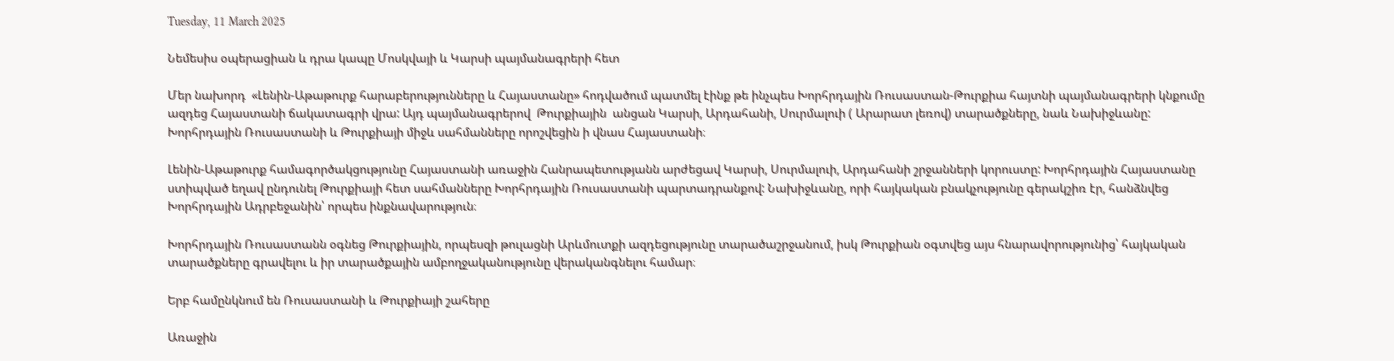Tuesday, 11 March 2025

Նեմեսիս օպերացիան և դրա կապը Մոսկվայի և Կարսի պայմանագրերի հետ

Մեր նախորդ  «Լենին-Աթաթուրք հարաբերությունները և Հայաստանը» հոդվածում պատմել էինք թե ինչպես Խորհրդային Ռուսաստան-Թուրքիա հայտնի պայմանագրերի կնքումը ազդեց Հայաստանի ճակատագրի վրա: Այդ պայմանագրերով  Թուրքիային  անցան Կարսի, Արդահանի, Սուրմալուի ( Արարատ լեռով) տարածքները, նաև Նախիջևանը:  Խորհրդային Ռուսաստանի և Թուրքիայի միջև սահմանները որոշվեցին ի վնաս Հայաստանի։

Լենին-Աթաթուրք համագործակցությունը Հայաստանի առաջին Հանրապետությանն արժեցավ Կարսի, Սուրմալուի, Արդահանի շրջանների կորուստը: Խորհրդային Հայաստանը ստիպված եղավ ընդունել Թուրքիայի հետ սահմանները Խորհրդային Ռուսաստանի պարտադրանքով: Նախիջևանը, որի հայկական բնակչությունը գերակշիռ էր, հանձնվեց Խորհրդային Ադրբեջանին՝ որպես ինքնավարություն։

Խորհրդային Ռուսաստանն օգնեց Թուրքիային, որպեսզի թուլացնի Արևմուտքի ազդեցությունը տարածաշրջանում, իսկ Թուրքիան օգտվեց այս հնարավորությունից՝ հայկական տարածքները գրավելու և իր տարածքային ամբողջականությունը վերականգնելու համար։

Երբ համընկնում են Ռուսաստանի և Թուրքիայի շահերը

Առաջին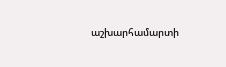աշխարհամարտի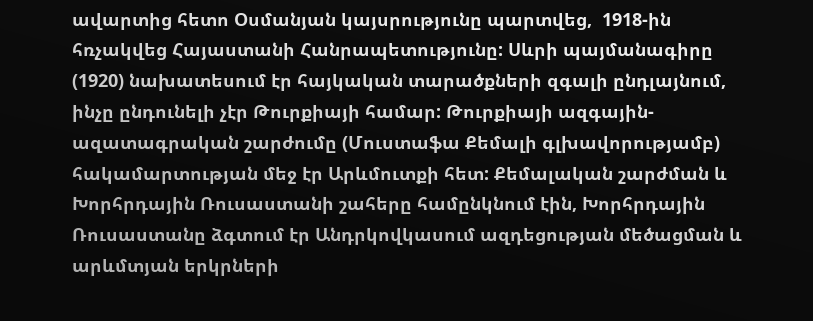ավարտից հետո Օսմանյան կայսրությունը պարտվեց,  1918-ին հռչակվեց Հայաստանի Հանրապետությունը: Սևրի պայմանագիրը (1920) նախատեսում էր հայկական տարածքների զգալի ընդլայնում, ինչը ընդունելի չէր Թուրքիայի համար: Թուրքիայի ազգային-ազատագրական շարժումը (Մուստաֆա Քեմալի գլխավորությամբ) հակամարտության մեջ էր Արևմուտքի հետ: Քեմալական շարժման և Խորհրդային Ռուսաստանի շահերը համընկնում էին, Խորհրդային Ռուսաստանը ձգտում էր Անդրկովկասում ազդեցության մեծացման և արևմտյան երկրների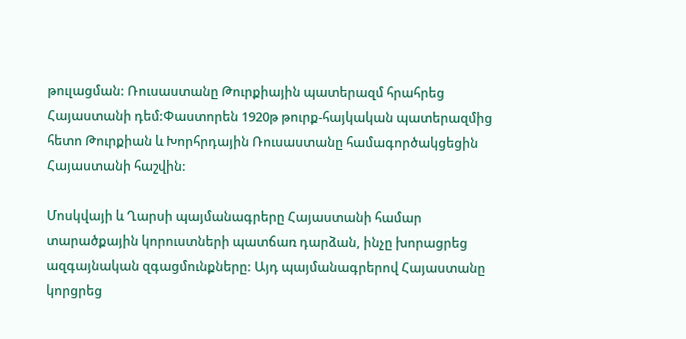թուլացման: Ռուսաստանը Թուրքիային պատերազմ հրահրեց Հայաստանի դեմ:Փաստորեն 1920թ թուրք-հայկական պատերազմից հետո Թուրքիան և Խորհրդային Ռուսաստանը համագործակցեցին Հայաստանի հաշվին:

Մոսկվայի և Ղարսի պայմանագրերը Հայաստանի համար տարածքային կորուստների պատճառ դարձան, ինչը խորացրեց ազգայնական զգացմունքները: Այդ պայմանագրերով Հայաստանը կորցրեց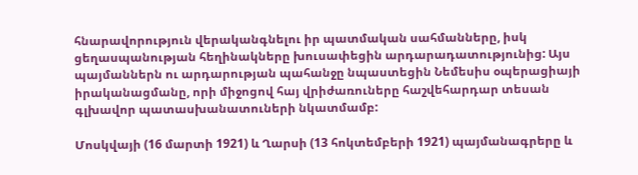հնարավորություն վերականգնելու իր պատմական սահմանները, իսկ ցեղասպանության հեղինակները խուսափեցին արդարադատությունից: Այս պայմաններն ու արդարության պահանջը նպաստեցին Նեմեսիս օպերացիայի իրականացմանը, որի միջոցով հայ վրիժառուները հաշվեհարդար տեսան գլխավոր պատասխանատուների նկատմամբ:

Մոսկվայի (16 մարտի 1921) և Ղարսի (13 հոկտեմբերի 1921) պայմանագրերը և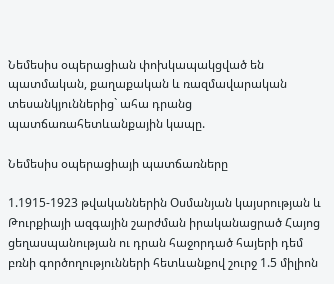Նեմեսիս օպերացիան փոխկապակցված են պատմական, քաղաքական և ռազմավարական տեսանկյուններից` ահա դրանց պատճառահետևանքային կապը.

Նեմեսիս օպերացիայի պատճառները

1.1915-1923 թվականներին Օսմանյան կայսրության և Թուրքիայի ազգային շարժման իրականացրած Հայոց ցեղասպանության ու դրան հաջորդած հայերի դեմ բռնի գործողությունների հետևանքով շուրջ 1.5 միլիոն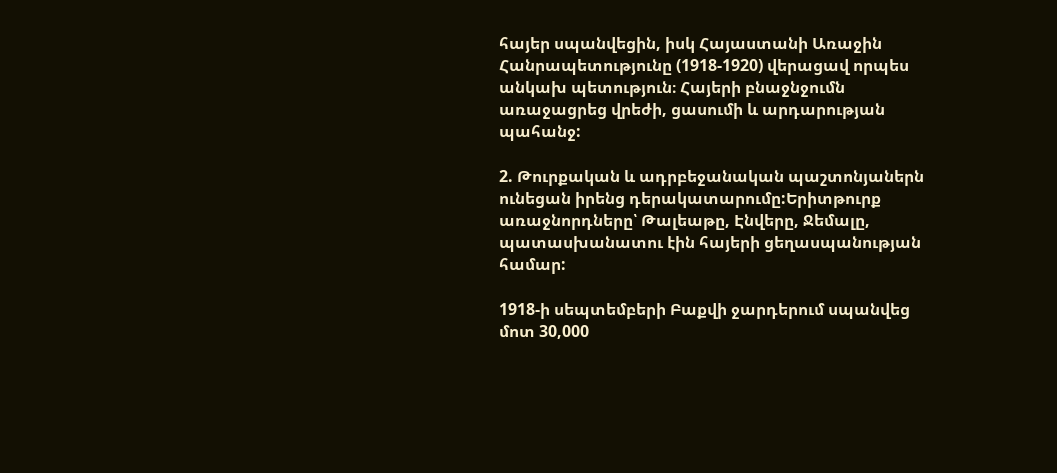հայեր սպանվեցին, իսկ Հայաստանի Առաջին Հանրապետությունը (1918-1920) վերացավ որպես անկախ պետություն։ Հայերի բնաջնջումն առաջացրեց վրեժի, ցասումի և արդարության պահանջ:

2. Թուրքական և ադրբեջանական պաշտոնյաներն ունեցան իրենց դերակատարումը:Երիտթուրք առաջնորդները՝ Թալեաթը, Էնվերը, Ջեմալը, պատասխանատու էին հայերի ցեղասպանության համար:

1918-ի սեպտեմբերի Բաքվի ջարդերում սպանվեց մոտ 30,000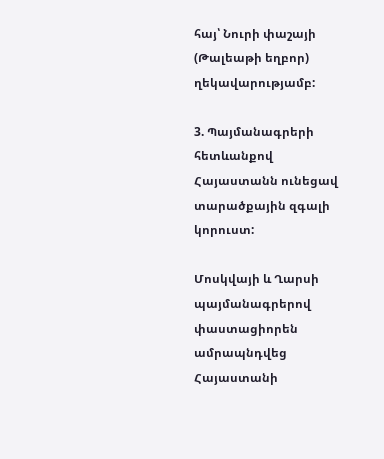հայ՝ Նուրի փաշայի (Թալեաթի եղբոր) ղեկավարությամբ:

3. Պայմանագրերի հետևանքով Հայաստանն ունեցավ տարածքային զգալի կորուստ:

Մոսկվայի և Ղարսի պայմանագրերով փաստացիորեն ամրապնդվեց Հայաստանի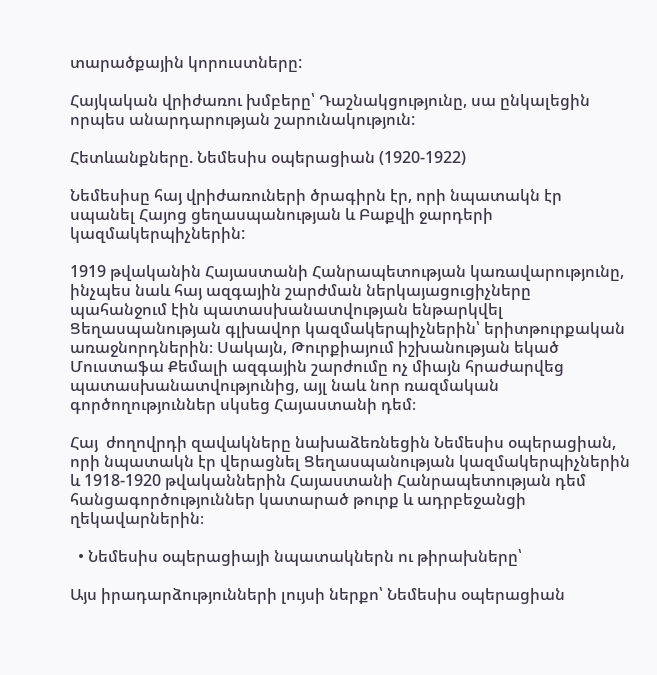տարածքային կորուստները:

Հայկական վրիժառու խմբերը՝ Դաշնակցությունը, սա ընկալեցին որպես անարդարության շարունակություն:

Հետևանքները. Նեմեսիս օպերացիան (1920-1922)

Նեմեսիսը հայ վրիժառուների ծրագիրն էր, որի նպատակն էր սպանել Հայոց ցեղասպանության և Բաքվի ջարդերի կազմակերպիչներին:

1919 թվականին Հայաստանի Հանրապետության կառավարությունը, ինչպես նաև հայ ազգային շարժման ներկայացուցիչները պահանջում էին պատասխանատվության ենթարկվել Ցեղասպանության գլխավոր կազմակերպիչներին՝ երիտթուրքական առաջնորդներին։ Սակայն, Թուրքիայում իշխանության եկած Մուստաֆա Քեմալի ազգային շարժումը ոչ միայն հրաժարվեց պատասխանատվությունից, այլ նաև նոր ռազմական գործողություններ սկսեց Հայաստանի դեմ։

Հայ  ժողովրդի զավակները նախաձեռնեցին Նեմեսիս օպերացիան, որի նպատակն էր վերացնել Ցեղասպանության կազմակերպիչներին և 1918-1920 թվականներին Հայաստանի Հանրապետության դեմ հանցագործություններ կատարած թուրք և ադրբեջանցի ղեկավարներին։

  • Նեմեսիս օպերացիայի նպատակներն ու թիրախները՝

Այս իրադարձությունների լույսի ներքո՝ Նեմեսիս օպերացիան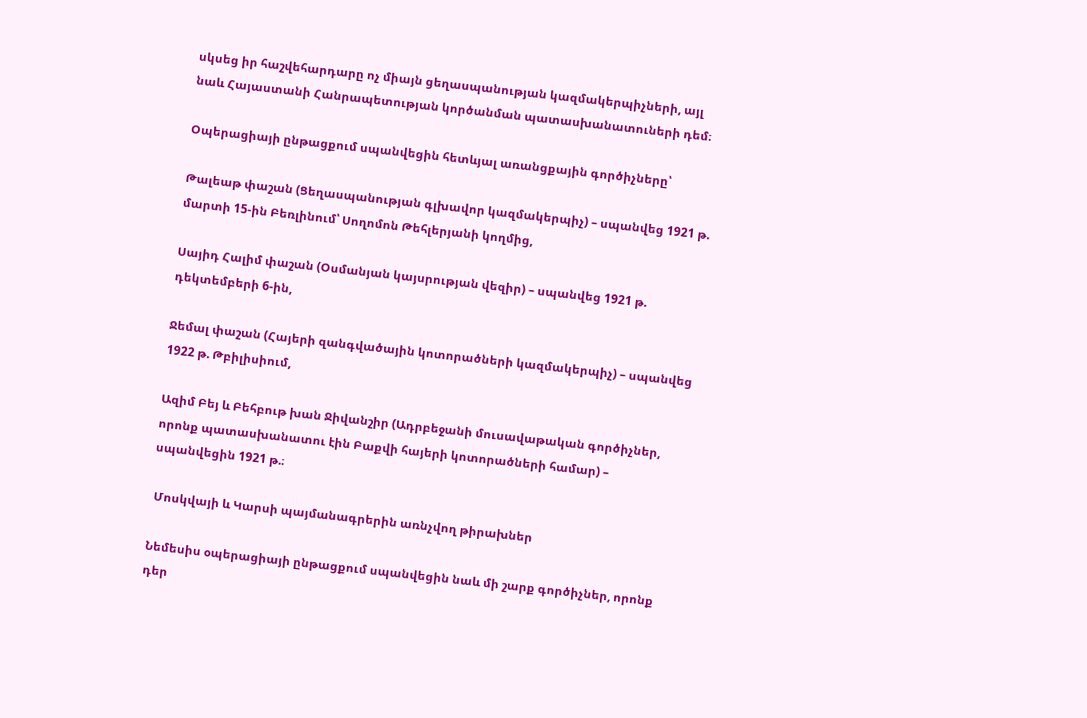սկսեց իր հաշվեհարդարը ոչ միայն ցեղասպանության կազմակերպիչների, այլ նաև Հայաստանի Հանրապետության կործանման պատասխանատուների դեմ։

Օպերացիայի ընթացքում սպանվեցին հետևյալ առանցքային գործիչները՝

Թալեաթ փաշան (Ցեղասպանության գլխավոր կազմակերպիչ) – սպանվեց 1921 թ. մարտի 15-ին Բեռլինում՝ Սողոմոն Թեհլերյանի կողմից,

Սայիդ Հալիմ փաշան (Օսմանյան կայսրության վեզիր) – սպանվեց 1921 թ. դեկտեմբերի 6-ին,

Ջեմալ փաշան (Հայերի զանգվածային կոտորածների կազմակերպիչ) – սպանվեց 1922 թ. Թբիլիսիում,

Ազիմ Բեյ և Բեհբութ խան Ջիվանշիր (Ադրբեջանի մուսավաթական գործիչներ, որոնք պատասխանատու էին Բաքվի հայերի կոտորածների համար) – սպանվեցին 1921 թ.։

 Մոսկվայի և Կարսի պայմանագրերին առնչվող թիրախներ

Նեմեսիս օպերացիայի ընթացքում սպանվեցին նաև մի շարք գործիչներ, որոնք դեր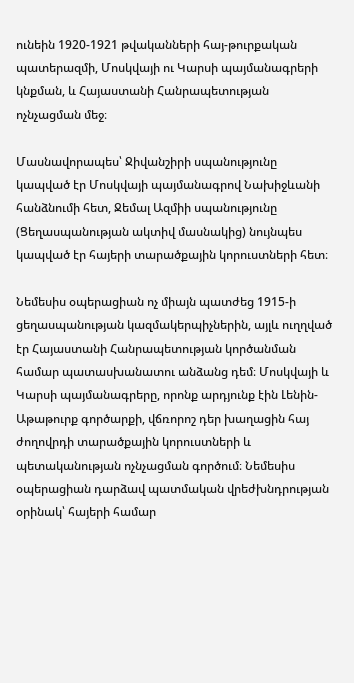ունեին 1920-1921 թվականների հայ-թուրքական պատերազմի, Մոսկվայի ու Կարսի պայմանագրերի կնքման, և Հայաստանի Հանրապետության ոչնչացման մեջ։

Մասնավորապես՝ Ջիվանշիրի սպանությունը կապված էր Մոսկվայի պայմանագրով Նախիջևանի հանձնումի հետ, Ջեմալ Ազմիի սպանությունը (Ցեղասպանության ակտիվ մասնակից) նույնպես կապված էր հայերի տարածքային կորուստների հետ։

Նեմեսիս օպերացիան ոչ միայն պատժեց 1915-ի ցեղասպանության կազմակերպիչներին, այլև ուղղված էր Հայաստանի Հանրապետության կործանման համար պատասխանատու անձանց դեմ։ Մոսկվայի և Կարսի պայմանագրերը, որոնք արդյունք էին Լենին-Աթաթուրք գործարքի, վճռորոշ դեր խաղացին հայ ժողովրդի տարածքային կորուստների և պետականության ոչնչացման գործում։ Նեմեսիս օպերացիան դարձավ պատմական վրեժխնդրության օրինակ՝ հայերի համար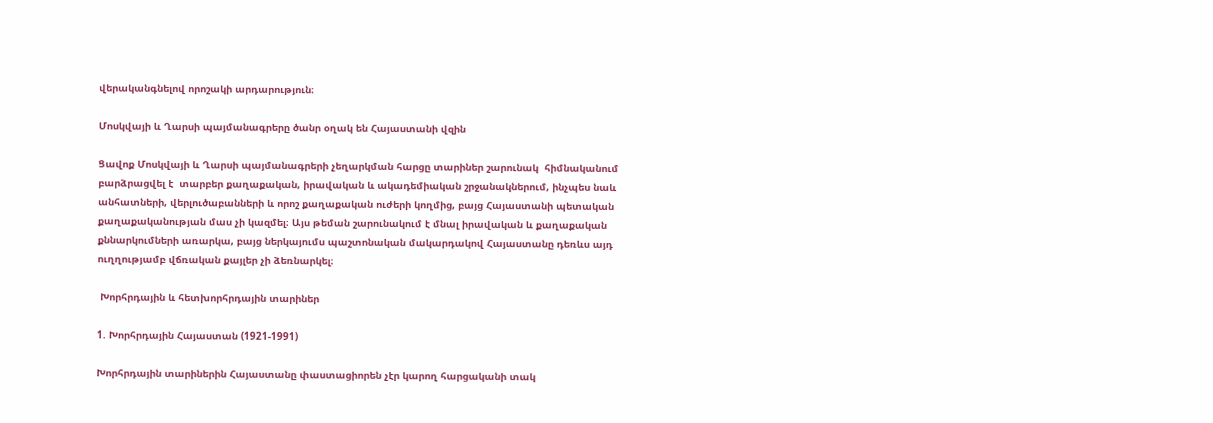վերականգնելով որոշակի արդարություն։

Մոսկվայի և Ղարսի պայմանագրերը ծանր օղակ են Հայաստանի վզին

Ցավոք Մոսկվայի և Ղարսի պայմանագրերի չեղարկման հարցը տարիներ շարունակ  հիմնականում բարձրացվել է  տարբեր քաղաքական, իրավական և ակադեմիական շրջանակներում, ինչպես նաև անհատների, վերլուծաբանների և որոշ քաղաքական ուժերի կողմից, բայց Հայաստանի պետական քաղաքականության մաս չի կազմել։ Այս թեման շարունակում է մնալ իրավական և քաղաքական քննարկումների առարկա, բայց ներկայումս պաշտոնական մակարդակով Հայաստանը դեռևս այդ ուղղությամբ վճռական քայլեր չի ձեռնարկել։

 Խորհրդային և հետխորհրդային տարիներ

1. Խորհրդային Հայաստան (1921-1991)

Խորհրդային տարիներին Հայաստանը փաստացիորեն չէր կարող հարցականի տակ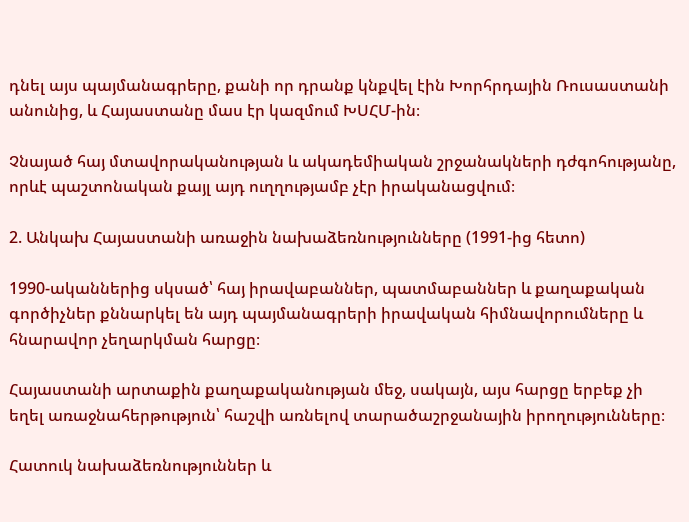դնել այս պայմանագրերը, քանի որ դրանք կնքվել էին Խորհրդային Ռուսաստանի անունից, և Հայաստանը մաս էր կազմում ԽՍՀՄ-ին։

Չնայած հայ մտավորականության և ակադեմիական շրջանակների դժգոհությանը, որևէ պաշտոնական քայլ այդ ուղղությամբ չէր իրականացվում։

2. Անկախ Հայաստանի առաջին նախաձեռնությունները (1991-ից հետո)

1990-ականներից սկսած՝ հայ իրավաբաններ, պատմաբաններ և քաղաքական գործիչներ քննարկել են այդ պայմանագրերի իրավական հիմնավորումները և հնարավոր չեղարկման հարցը։

Հայաստանի արտաքին քաղաքականության մեջ, սակայն, այս հարցը երբեք չի եղել առաջնահերթություն՝ հաշվի առնելով տարածաշրջանային իրողությունները։

Հատուկ նախաձեռնություններ և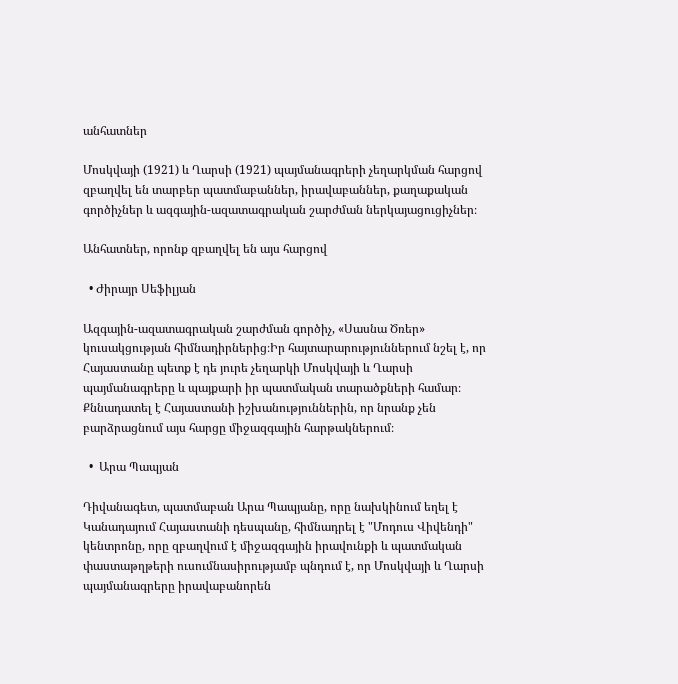անհատներ

Մոսկվայի (1921) և Ղարսի (1921) պայմանագրերի չեղարկման հարցով զբաղվել են տարբեր պատմաբաններ, իրավաբաններ, քաղաքական գործիչներ և ազգային-ազատագրական շարժման ներկայացուցիչներ։

Անհատներ, որոնք զբաղվել են այս հարցով

  • Ժիրայր Սեֆիլյան

Ազգային-ազատագրական շարժման գործիչ, «Սասնա Ծռեր» կուսակցության հիմնադիրներից։Իր հայտարարություններում նշել է, որ Հայաստանը պետք է դե յուրե չեղարկի Մոսկվայի և Ղարսի պայմանագրերը և պայքարի իր պատմական տարածքների համար։ Քննադատել է Հայաստանի իշխանություններին, որ նրանք չեն բարձրացնում այս հարցը միջազգային հարթակներում։

  •  Արա Պապյան

Դիվանագետ, պատմաբան Արա Պապյանը, որը նախկինում եղել է Կանադայում Հայաստանի դեսպանը, հիմնադրել է "Մոդուս Վիվենդի" կենտրոնը, որը զբաղվում է միջազգային իրավունքի և պատմական փաստաթղթերի ուսումնասիրությամբ պնդում է, որ Մոսկվայի և Ղարսի պայմանագրերը իրավաբանորեն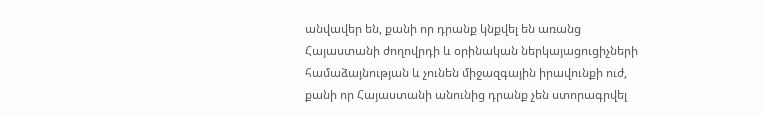անվավեր են, քանի որ դրանք կնքվել են առանց Հայաստանի ժողովրդի և օրինական ներկայացուցիչների համաձայնության և չունեն միջազգային իրավունքի ուժ, քանի որ Հայաստանի անունից դրանք չեն ստորագրվել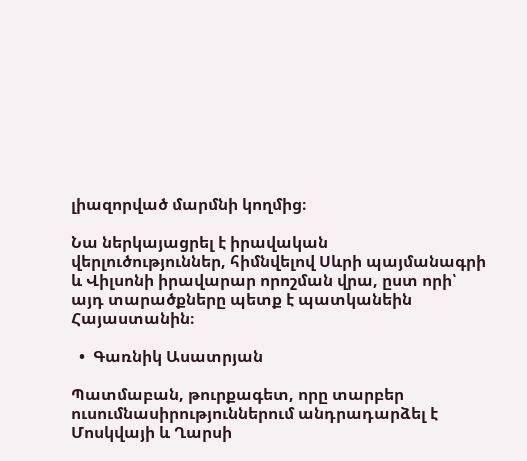լիազորված մարմնի կողմից։

Նա ներկայացրել է իրավական վերլուծություններ, հիմնվելով Սևրի պայմանագրի և Վիլսոնի իրավարար որոշման վրա, ըստ որի՝ այդ տարածքները պետք է պատկանեին Հայաստանին։

  •  Գառնիկ Ասատրյան

Պատմաբան, թուրքագետ, որը տարբեր ուսումնասիրություններում անդրադարձել է Մոսկվայի և Ղարսի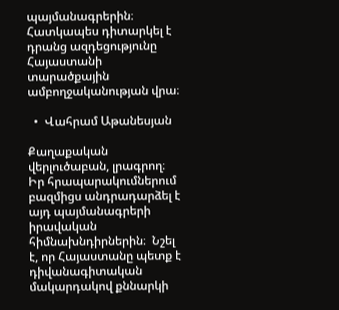պայմանագրերին։ Հատկապես դիտարկել է դրանց ազդեցությունը Հայաստանի տարածքային ամբողջականության վրա։

  •  Վահրամ Աթանեսյան

Քաղաքական վերլուծաբան, լրագրող։ Իր հրապարակումներում բազմիցս անդրադարձել է այդ պայմանագրերի իրավական հիմնախնդիրներին։  Նշել է, որ Հայաստանը պետք է դիվանագիտական մակարդակով քննարկի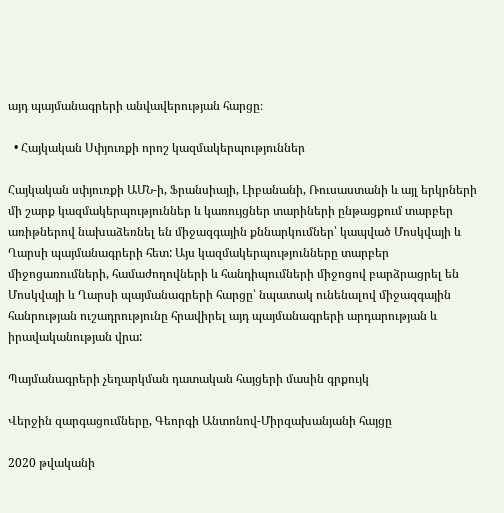այդ պայմանագրերի անվավերության հարցը։

  • Հայկական Սփյուռքի որոշ կազմակերպություններ

Հայկական սփյուռքի ԱՄՆ-ի, Ֆրանսիայի, Լիբանանի, Ռուսաստանի և այլ երկրների մի շարք կազմակերպություններ և կառույցներ տարիների ընթացքում տարբեր առիթներով նախաձեռնել են միջազգային քննարկումներ՝ կապված Մոսկվայի և Ղարսի պայմանագրերի հետ: Այս կազմակերպությունները տարբեր միջոցառումների, համաժողովների և հանդիպումների միջոցով բարձրացրել են Մոսկվայի և Ղարսի պայմանագրերի հարցը՝ նպատակ ունենալով միջազգային հանրության ուշադրությունը հրավիրել այդ պայմանագրերի արդարության և իրավականության վրա:

Պայմանագրերի չեղարկման դատական հայցերի մասին գրքույկ

Վերջին զարգացումները, Գեորգի Անտոնով-Միրզախանյանի հայցը

2020 թվականի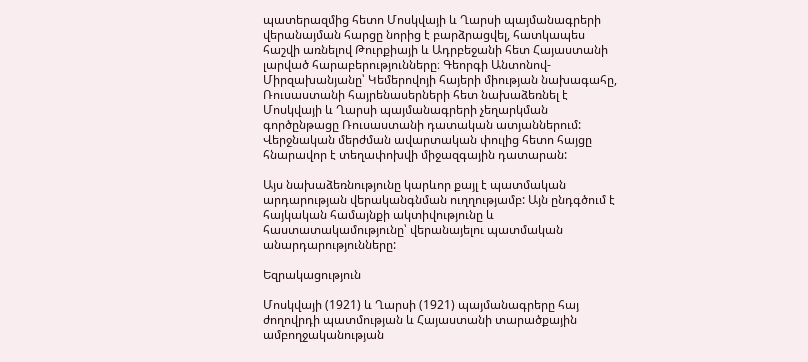պատերազմից հետո Մոսկվայի և Ղարսի պայմանագրերի վերանայման հարցը նորից է բարձրացվել, հատկապես հաշվի առնելով Թուրքիայի և Ադրբեջանի հետ Հայաստանի լարված հարաբերությունները։ Գեորգի Անտոնով-Միրզախանյանը՝ Կեմերովոյի հայերի միության նախագահը, Ռուսաստանի հայրենասերների հետ նախաձեռնել է Մոսկվայի և Ղարսի պայմանագրերի չեղարկման գործընթացը Ռուսաստանի դատական ատյաններում: Վերջնական մերժման ավարտական փուլից հետո հայցը հնարավոր է տեղափոխվի միջազգային դատարան:

Այս նախաձեռնությունը կարևոր քայլ է պատմական արդարության վերականգնման ուղղությամբ: Այն ընդգծում է հայկական համայնքի ակտիվությունը և հաստատակամությունը՝ վերանայելու պատմական անարդարությունները:

Եզրակացություն

Մոսկվայի (1921) և Ղարսի (1921) պայմանագրերը հայ ժողովրդի պատմության և Հայաստանի տարածքային ամբողջականության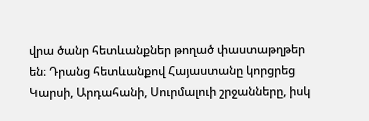վրա ծանր հետևանքներ թողած փաստաթղթեր են։ Դրանց հետևանքով Հայաստանը կորցրեց Կարսի, Արդահանի, Սուրմալուի շրջանները, իսկ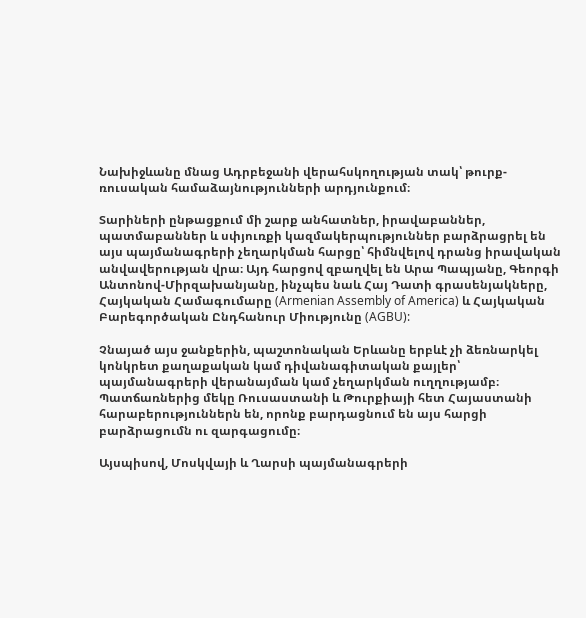Նախիջևանը մնաց Ադրբեջանի վերահսկողության տակ՝ թուրք-ռուսական համաձայնությունների արդյունքում։

Տարիների ընթացքում մի շարք անհատներ, իրավաբաններ, պատմաբաններ և սփյուռքի կազմակերպություններ բարձրացրել են այս պայմանագրերի չեղարկման հարցը՝ հիմնվելով դրանց իրավական անվավերության վրա։ Այդ հարցով զբաղվել են Արա Պապյանը, Գեորգի Անտոնով-Միրզախանյանը, ինչպես նաև Հայ Դատի գրասենյակները, Հայկական Համագումարը (Armenian Assembly of America) և Հայկական Բարեգործական Ընդհանուր Միությունը (AGBU):

Չնայած այս ջանքերին, պաշտոնական Երևանը երբևէ չի ձեռնարկել կոնկրետ քաղաքական կամ դիվանագիտական քայլեր՝ պայմանագրերի վերանայման կամ չեղարկման ուղղությամբ։ Պատճառներից մեկը Ռուսաստանի և Թուրքիայի հետ Հայաստանի հարաբերություններն են, որոնք բարդացնում են այս հարցի բարձրացումն ու զարգացումը։

Այսպիսով, Մոսկվայի և Ղարսի պայմանագրերի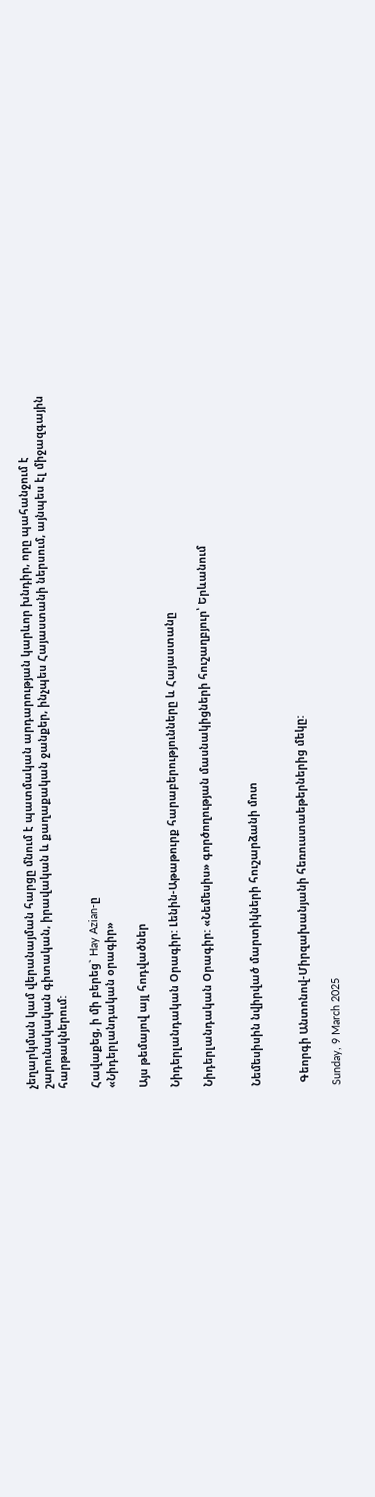չեղարկման կամ վերանայման հարցը մնում է պատմական արդարության կարևոր խնդիր, որը պահանջում է շարունակական գիտական, իրավական և քաղաքական ջանքեր, ինչպես Հայաստանի ներսում, այնպես էլ միջազգային հարթակներում:

Հավաքեց, ի մի բերեց` Hay Azian-ը
«Նիդերլանդական օրագիր»

Այս թեմայով այլ հոդվածներ

Նիդերլանդական Օրագիր: Լենին-Աթաթուրք հարաբերությունները և Հայաստանը

Նիդերլանդական Օրագիր: «Նեմեսիս» գործողության մասնակիցների հուշաղբյուր՝ Երևանում


Նեմեսիսին նվիրված մարտիկների հուշարձանի մոտ


 Գեորգի Անտոնով-Միրզախանյանի հեռուստաեթերներից մեկը:

Sunday, 9 March 2025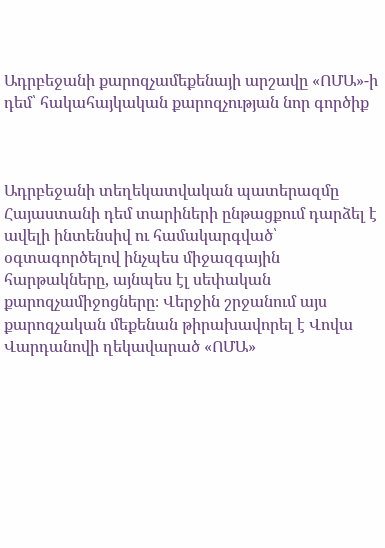Ադրբեջանի քարոզչամեքենայի արշավը «ՈՄԱ»-ի դեմ՝ հակահայկական քարոզչության նոր գործիք



Ադրբեջանի տեղեկատվական պատերազմը Հայաստանի դեմ տարիների ընթացքում դարձել է ավելի ինտենսիվ ու համակարգված՝ օգտագործելով ինչպես միջազգային հարթակները, այնպես էլ սեփական քարոզչամիջոցները։ Վերջին շրջանում այս քարոզչական մեքենան թիրախավորել է Վովա Վարդանովի ղեկավարած «ՈՄԱ»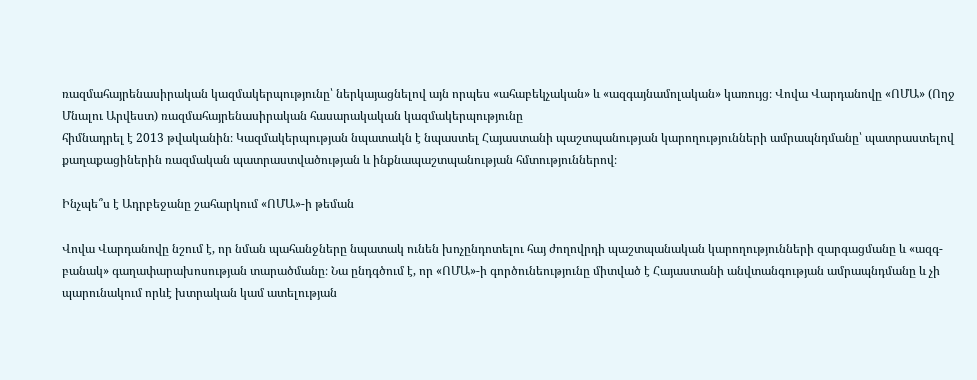ռազմահայրենասիրական կազմակերպությունը՝ ներկայացնելով այն որպես «ահաբեկչական» և «ազգայնամոլական» կառույց։ Վովա Վարդանովը «ՈՄԱ» (Ողջ Մնալու Արվեստ) ռազմահայրենասիրական հասարակական կազմակերպությունը
հիմնադրել է 2013 թվականին։ Կազմակերպության նպատակն է նպաստել Հայաստանի պաշտպանության կարողությունների ամրապնդմանը՝ պատրաստելով քաղաքացիներին ռազմական պատրաստվածության և ինքնապաշտպանության հմտություններով։

Ինչպե՞ս է Ադրբեջանը շահարկում «ՈՄԱ»-ի թեման

Վովա Վարդանովը նշում է, որ նման պահանջները նպատակ ունեն խոչընդոտելու հայ ժողովրդի պաշտպանական կարողությունների զարգացմանը և «ազգ-բանակ» գաղափարախոսության տարածմանը։ Նա ընդգծում է, որ «ՈՄԱ»-ի գործունեությունը միտված է Հայաստանի անվտանգության ամրապնդմանը և չի պարունակում որևէ խտրական կամ ատելության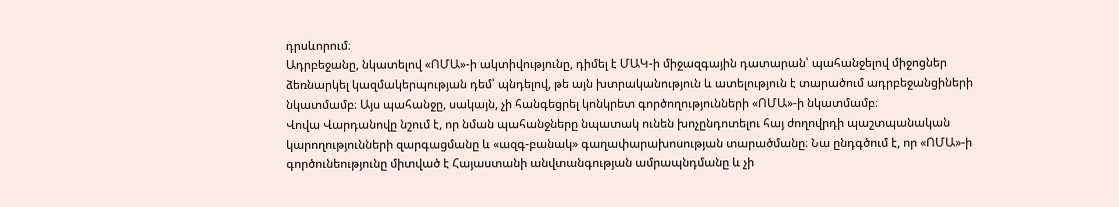դրսևորում։
Ադրբեջանը, նկատելով «ՈՄԱ»-ի ակտիվությունը, դիմել է ՄԱԿ-ի միջազգային դատարան՝ պահանջելով միջոցներ ձեռնարկել կազմակերպության դեմ՝ պնդելով, թե այն խտրականություն և ատելություն է տարածում ադրբեջանցիների նկատմամբ։ Այս պահանջը, սակայն, չի հանգեցրել կոնկրետ գործողությունների «ՈՄԱ»-ի նկատմամբ։
Վովա Վարդանովը նշում է, որ նման պահանջները նպատակ ունեն խոչընդոտելու հայ ժողովրդի պաշտպանական կարողությունների զարգացմանը և «ազգ-բանակ» գաղափարախոսության տարածմանը։ Նա ընդգծում է, որ «ՈՄԱ»-ի գործունեությունը միտված է Հայաստանի անվտանգության ամրապնդմանը և չի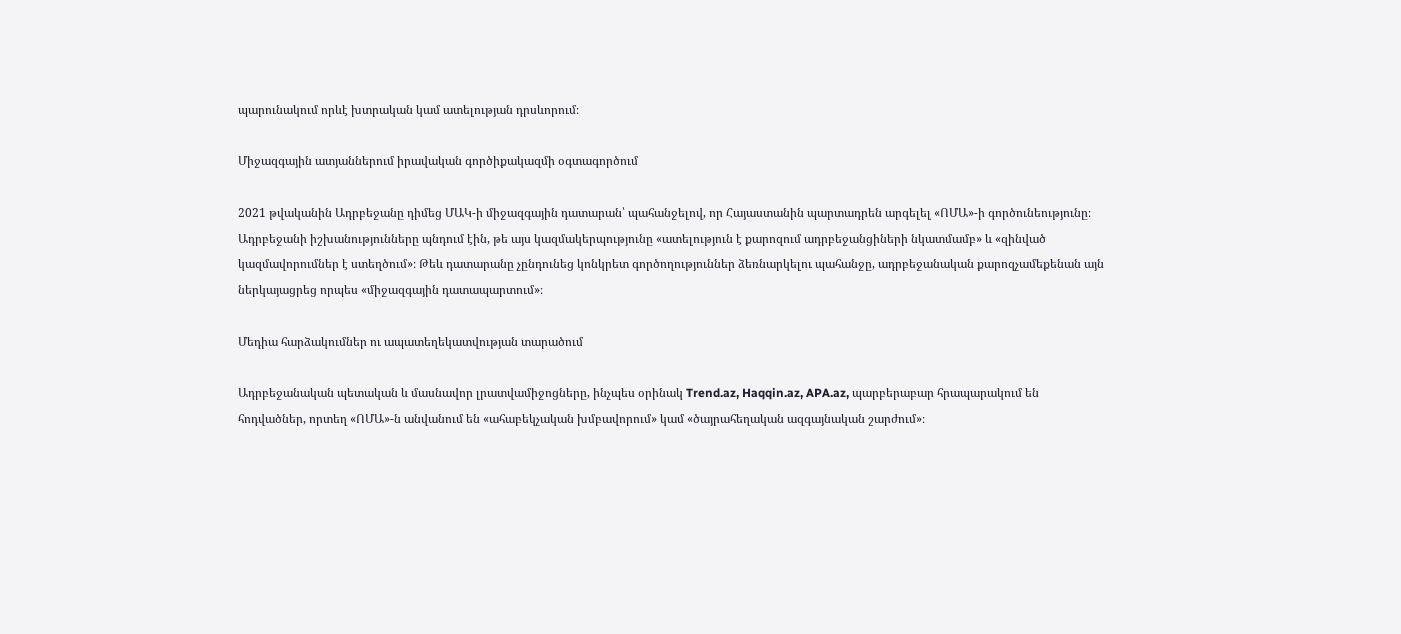պարունակում որևէ խտրական կամ ատելության դրսևորում։

Միջազգային ատյաններում իրավական գործիքակազմի օգտագործում

2021 թվականին Ադրբեջանը դիմեց ՄԱԿ-ի միջազգային դատարան՝ պահանջելով, որ Հայաստանին պարտադրեն արգելել «ՈՄԱ»-ի գործունեությունը։ Ադրբեջանի իշխանությունները պնդում էին, թե այս կազմակերպությունը «ատելություն է քարոզում ադրբեջանցիների նկատմամբ» և «զինված կազմավորումներ է ստեղծում»։ Թեև դատարանը չընդունեց կոնկրետ գործողություններ ձեռնարկելու պահանջը, ադրբեջանական քարոզչամեքենան այն ներկայացրեց որպես «միջազգային դատապարտում»։

Մեդիա հարձակումներ ու ապատեղեկատվության տարածում

Ադրբեջանական պետական և մասնավոր լրատվամիջոցները, ինչպես օրինակ Trend.az, Haqqin.az, APA.az, պարբերաբար հրապարակում են հոդվածներ, որտեղ «ՈՄԱ»-ն անվանում են «ահաբեկչական խմբավորում» կամ «ծայրահեղական ազգայնական շարժում»։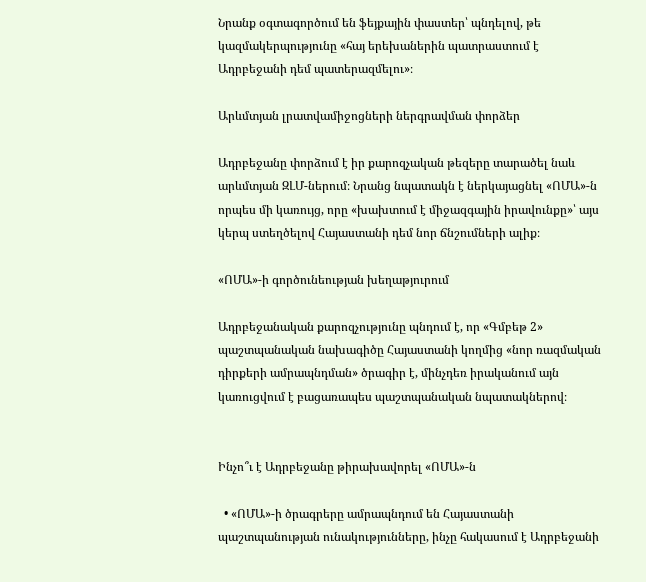Նրանք օգտագործում են ֆեյքային փաստեր՝ պնդելով, թե կազմակերպությունը «հայ երեխաներին պատրաստում է Ադրբեջանի դեմ պատերազմելու»։

Արևմտյան լրատվամիջոցների ներգրավման փորձեր

Ադրբեջանը փորձում է իր քարոզչական թեզերը տարածել նաև արևմտյան ԶԼՄ-ներում։ Նրանց նպատակն է ներկայացնել «ՈՄԱ»-ն որպես մի կառույց, որը «խախտում է միջազգային իրավունքը»՝ այս կերպ ստեղծելով Հայաստանի դեմ նոր ճնշումների ալիք։

«ՈՄԱ»-ի գործունեության խեղաթյուրում

Ադրբեջանական քարոզչությունը պնդում է, որ «Գմբեթ 2» պաշտպանական նախագիծը Հայաստանի կողմից «նոր ռազմական դիրքերի ամրապնդման» ծրագիր է, մինչդեռ իրականում այն կառուցվում է բացառապես պաշտպանական նպատակներով։


Ինչո՞ւ է Ադրբեջանը թիրախավորել «ՈՄԱ»-ն

  • «ՈՄԱ»-ի ծրագրերը ամրապնդում են Հայաստանի պաշտպանության ունակությունները, ինչը հակասում է Ադրբեջանի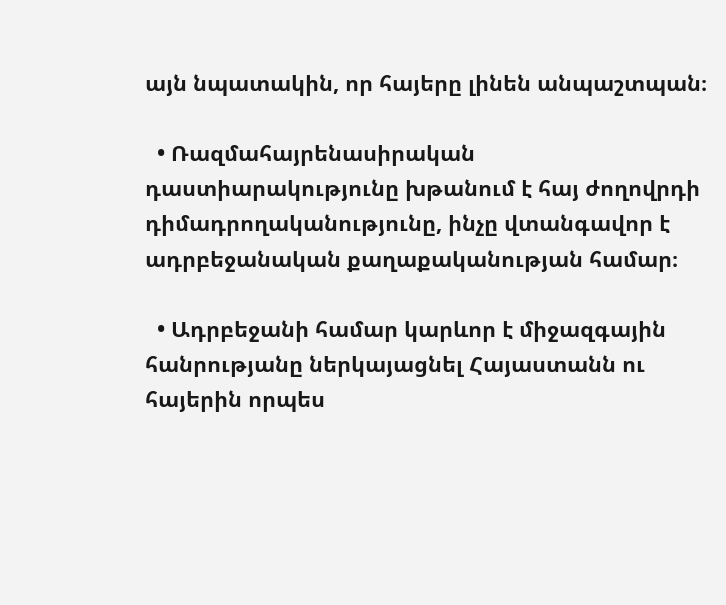այն նպատակին, որ հայերը լինեն անպաշտպան։

  • Ռազմահայրենասիրական դաստիարակությունը խթանում է հայ ժողովրդի դիմադրողականությունը, ինչը վտանգավոր է ադրբեջանական քաղաքականության համար։

  • Ադրբեջանի համար կարևոր է միջազգային հանրությանը ներկայացնել Հայաստանն ու հայերին որպես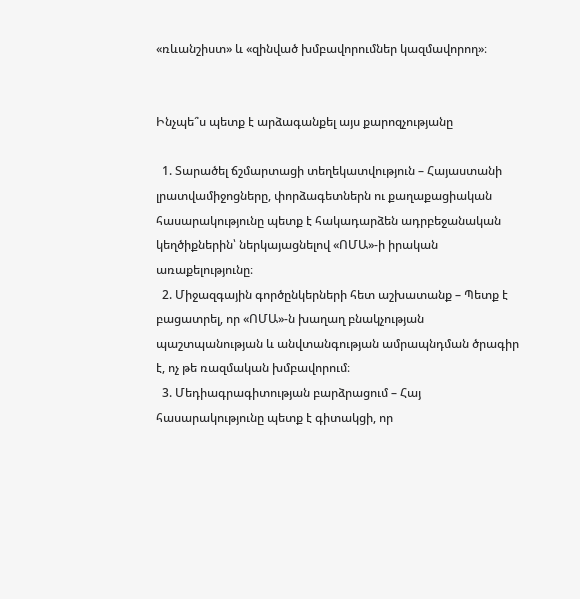«ռևանշիստ» և «զինված խմբավորումներ կազմավորող»։


Ինչպե՞ս պետք է արձագանքել այս քարոզչությանը

  1. Տարածել ճշմարտացի տեղեկատվություն – Հայաստանի լրատվամիջոցները, փորձագետներն ու քաղաքացիական հասարակությունը պետք է հակադարձեն ադրբեջանական կեղծիքներին՝ ներկայացնելով «ՈՄԱ»-ի իրական առաքելությունը։
  2. Միջազգային գործընկերների հետ աշխատանք – Պետք է բացատրել, որ «ՈՄԱ»-ն խաղաղ բնակչության պաշտպանության և անվտանգության ամրապնդման ծրագիր է, ոչ թե ռազմական խմբավորում։
  3. Մեդիագրագիտության բարձրացում – Հայ հասարակությունը պետք է գիտակցի, որ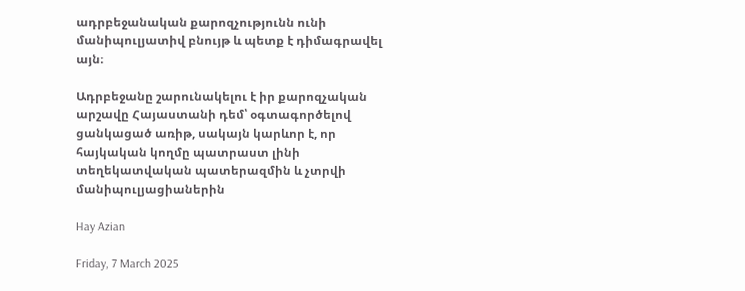ադրբեջանական քարոզչությունն ունի մանիպուլյատիվ բնույթ և պետք է դիմագրավել այն։

Ադրբեջանը շարունակելու է իր քարոզչական արշավը Հայաստանի դեմ՝ օգտագործելով ցանկացած առիթ, սակայն կարևոր է, որ հայկական կողմը պատրաստ լինի տեղեկատվական պատերազմին և չտրվի մանիպուլյացիաներին

Hay Azian

Friday, 7 March 2025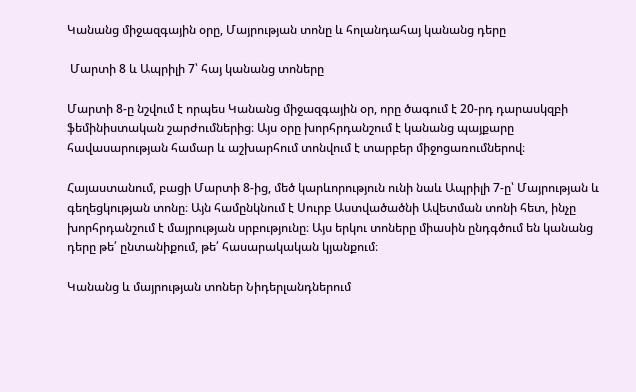Կանանց միջազգային օրը, Մայրության տոնը և հոլանդահայ կանանց դերը

 Մարտի 8 և Ապրիլի 7՝ հայ կանանց տոները

Մարտի 8-ը նշվում է որպես Կանանց միջազգային օր, որը ծագում է 20-րդ դարասկզբի ֆեմինիստական շարժումներից։ Այս օրը խորհրդանշում է կանանց պայքարը հավասարության համար և աշխարհում տոնվում է տարբեր միջոցառումներով։

Հայաստանում, բացի Մարտի 8-ից, մեծ կարևորություն ունի նաև Ապրիլի 7-ը՝ Մայրության և գեղեցկության տոնը։ Այն համընկնում է Սուրբ Աստվածածնի Ավետման տոնի հետ, ինչը խորհրդանշում է մայրության սրբությունը։ Այս երկու տոները միասին ընդգծում են կանանց դերը թե՛ ընտանիքում, թե՛ հասարակական կյանքում։

Կանանց և մայրության տոներ Նիդերլանդներում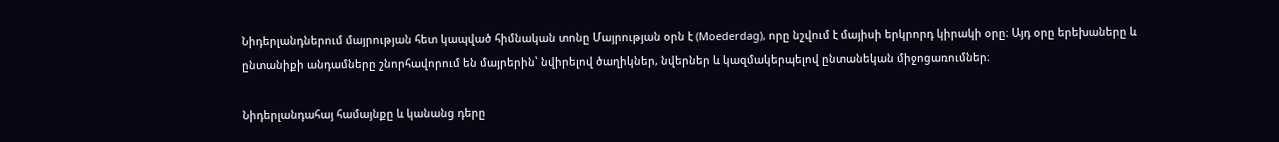Նիդերլանդներում մայրության հետ կապված հիմնական տոնը Մայրության օրն է (Moederdag), որը նշվում է մայիսի երկրորդ կիրակի օրը։ Այդ օրը երեխաները և ընտանիքի անդամները շնորհավորում են մայրերին՝ նվիրելով ծաղիկներ, նվերներ և կազմակերպելով ընտանեկան միջոցառումներ։

Նիդերլանդահայ համայնքը և կանանց դերը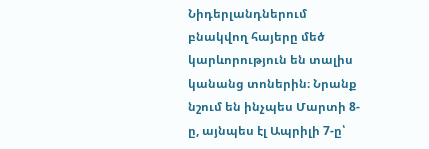Նիդերլանդներում բնակվող հայերը մեծ կարևորություն են տալիս կանանց տոներին։ Նրանք նշում են ինչպես Մարտի 8-ը, այնպես էլ Ապրիլի 7-ը՝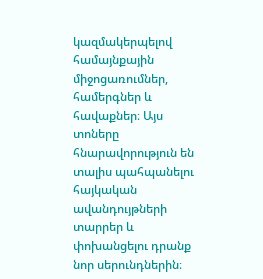կազմակերպելով համայնքային միջոցառումներ, համերգներ և հավաքներ։ Այս տոները հնարավորություն են տալիս պահպանելու հայկական ավանդույթների տարրեր և փոխանցելու դրանք նոր սերունդներին։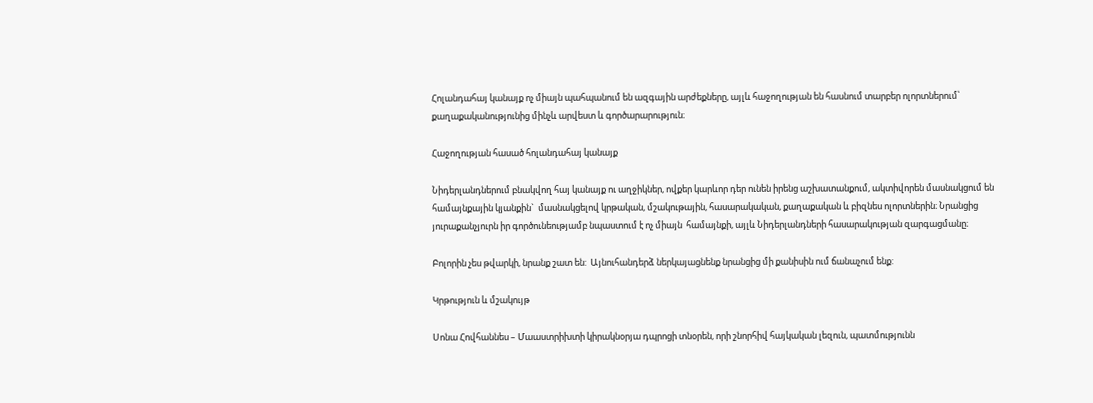Հոլանդահայ կանայք ոչ միայն պահպանում են ազգային արժեքները, այլև հաջողության են հասնում տարբեր ոլորտներում՝ քաղաքականությունից մինչև արվեստ և գործարարություն։

Հաջողության հասած հոլանդահայ կանայք

Նիդերլանդներում բնակվող հայ կանայք ու աղջիկներ, ովքեր կարևոր դեր ունեն իրենց աշխատանքում, ակտիվորեն մասնակցում են համայնքային կյանքին`  մասնակցելով կրթական, մշակութային, հասարակական, քաղաքական և բիզնես ոլորտներին։ Նրանցից յուրաքանչյուրն իր գործունեությամբ նպաստում է ոչ միայն  համայնքի, այլև Նիդերլանդների հասարակության զարգացմանը։

Բոլորին չես թվարկի, նրանք շատ են:  Այնուհանդերձ ներկայացնենք նրանցից մի քանիսին ում ճանաչում ենք:

Կրթություն և մշակույթ

Սոնա Հովհաննես – Մաաստրիխտի կիրակնօրյա դպրոցի տնօրեն, որի շնորհիվ հայկական լեզուն, պատմությունն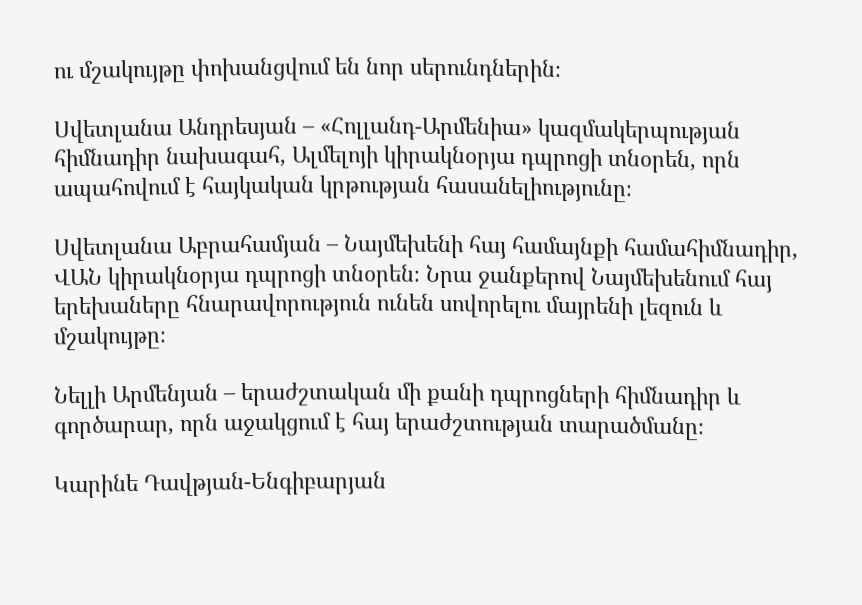ու մշակույթը փոխանցվում են նոր սերունդներին։

Սվետլանա Անդրեսյան – «Հոլլանդ-Արմենիա» կազմակերպության հիմնադիր նախագահ, Ալմելոյի կիրակնօրյա դպրոցի տնօրեն, որն ապահովում է հայկական կրթության հասանելիությունը։

Սվետլանա Աբրահամյան – Նայմեխենի հայ համայնքի համահիմնադիր, ՎԱՆ կիրակնօրյա դպրոցի տնօրեն։ Նրա ջանքերով Նայմեխենում հայ երեխաները հնարավորություն ունեն սովորելու մայրենի լեզուն և մշակույթը։

Նելլի Արմենյան – երաժշտական մի քանի դպրոցների հիմնադիր և գործարար, որն աջակցում է հայ երաժշտության տարածմանը։

Կարինե Դավթյան-Ենգիբարյան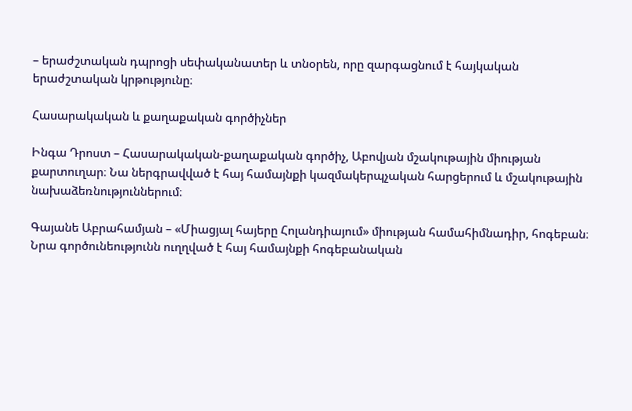– երաժշտական դպրոցի սեփականատեր և տնօրեն, որը զարգացնում է հայկական երաժշտական կրթությունը։

Հասարակական և քաղաքական գործիչներ

Ինգա Դրոստ – Հասարակական-քաղաքական գործիչ, Աբովյան մշակութային միության քարտուղար։ Նա ներգրավված է հայ համայնքի կազմակերպչական հարցերում և մշակութային նախաձեռնություններում։

Գայանե Աբրահամյան – «Միացյալ հայերը Հոլանդիայում» միության համահիմնադիր, հոգեբան։ Նրա գործունեությունն ուղղված է հայ համայնքի հոգեբանական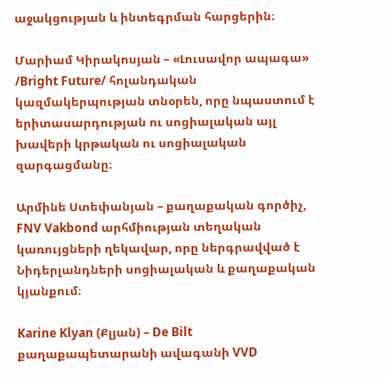աջակցության և ինտեգրման հարցերին։

Մարիամ Կիրակոսյան – «Լուսավոր ապագա» /Bright Future/ հոլանդական կազմակերպության տնօրեն, որը նպաստում է երիտասարդության ու սոցիալական այլ խավերի կրթական ու սոցիալական զարգացմանը։

Արմինե Ստեփանյան – քաղաքական գործիչ, FNV Vakbond արհմիության տեղական կառույցների ղեկավար, որը ներգրավված է Նիդերլանդների սոցիալական և քաղաքական կյանքում։

Karine Klyan (Քլյան) – De Bilt քաղաքապետարանի ավագանի VVD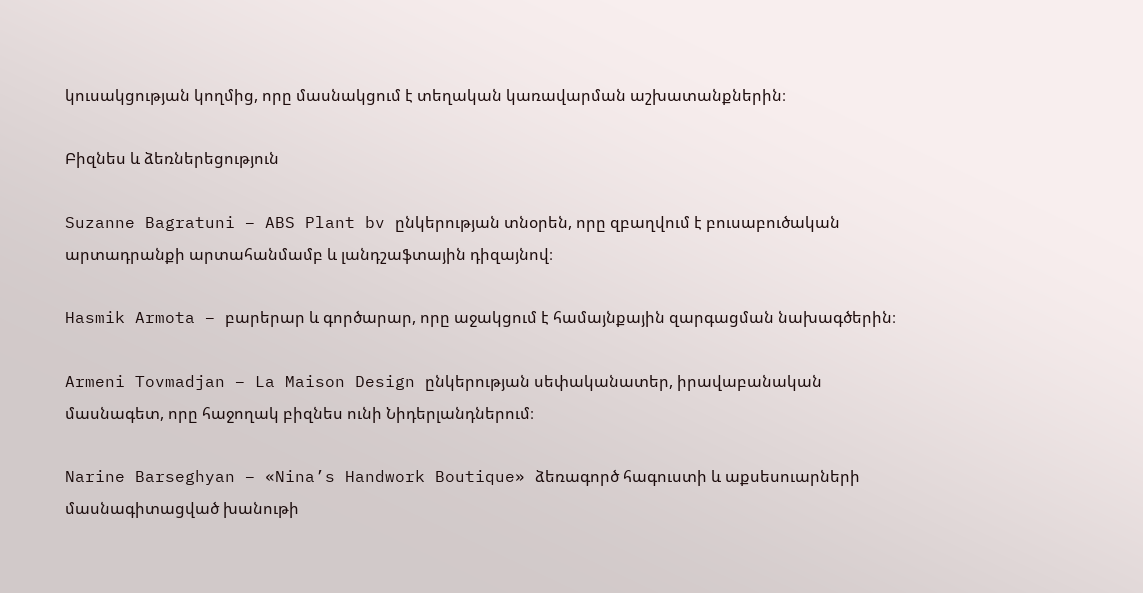կուսակցության կողմից, որը մասնակցում է տեղական կառավարման աշխատանքներին։

Բիզնես և ձեռներեցություն

Suzanne Bagratuni – ABS Plant bv ընկերության տնօրեն, որը զբաղվում է բուսաբուծական արտադրանքի արտահանմամբ և լանդշաֆտային դիզայնով։

Hasmik Armota – բարերար և գործարար, որը աջակցում է համայնքային զարգացման նախագծերին։

Armeni Tovmadjan – La Maison Design ընկերության սեփականատեր, իրավաբանական մասնագետ, որը հաջողակ բիզնես ունի Նիդերլանդներում։

Narine Barseghyan – «Nina’s Handwork Boutique» ձեռագործ հագուստի և աքսեսուարների մասնագիտացված խանութի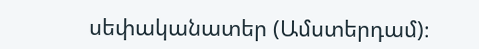սեփականատեր (Ամստերդամ)։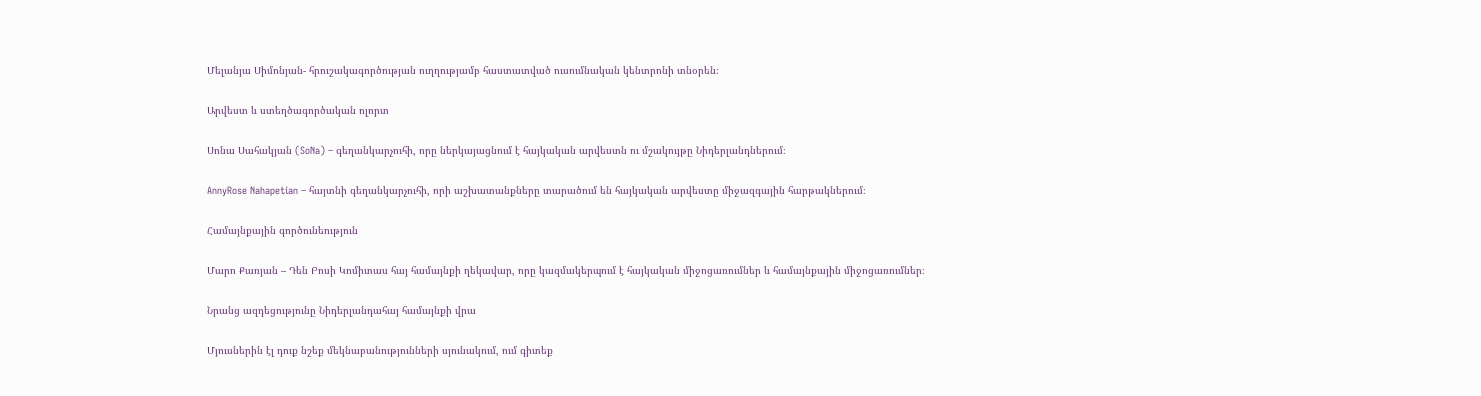Մելանյա Սիմոնյան- հրուշակագործության ուղղությամբ հաստատված ուսումնական կենտրոնի տնօրեն։

Արվեստ և ստեղծագործական ոլորտ

Սոնա Սահակյան (SoNa) – գեղանկարչուհի, որը ներկայացնում է հայկական արվեստն ու մշակույթը Նիդերլանդներում։

AnnyRose Nahapetian – հայտնի գեղանկարչուհի, որի աշխատանքները տարածում են հայկական արվեստը միջազգային հարթակներում։

Համայնքային գործունեություն

Մարո Քառյան – Դեն Բոսի Կոմիտաս հայ համայնքի ղեկավար, որը կազմակերպում է հայկական միջոցառումներ և համայնքային միջոցառումներ։

Նրանց ազդեցությունը Նիդերլանդահայ համայնքի վրա

Մյուսներին էլ դուք նշեք մեկնաբանությունների սյունակում, ում գիտեք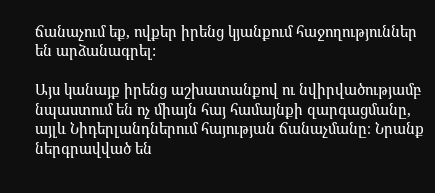ճանաչում եք, ովքեր իրենց կյանքում հաջողություններ են արձանագրել:

Այս կանայք իրենց աշխատանքով ու նվիրվածությամբ նպաստում են ոչ միայն հայ համայնքի զարգացմանը, այլև Նիդերլանդներում հայության ճանաչմանը։ Նրանք ներգրավված են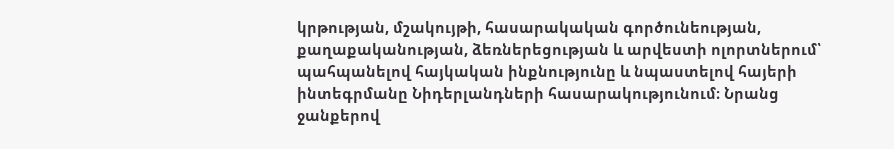կրթության, մշակույթի, հասարակական գործունեության, քաղաքականության, ձեռներեցության և արվեստի ոլորտներում՝ պահպանելով հայկական ինքնությունը և նպաստելով հայերի ինտեգրմանը Նիդերլանդների հասարակությունում։ Նրանց ջանքերով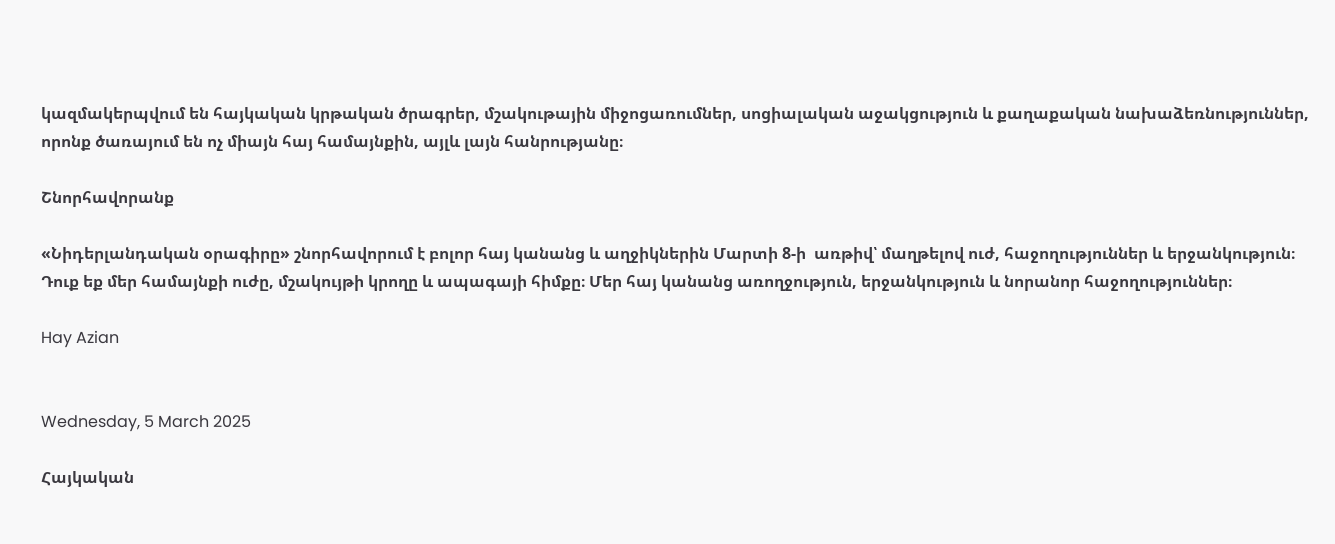կազմակերպվում են հայկական կրթական ծրագրեր, մշակութային միջոցառումներ, սոցիալական աջակցություն և քաղաքական նախաձեռնություններ, որոնք ծառայում են ոչ միայն հայ համայնքին, այլև լայն հանրությանը։

Շնորհավորանք

«Նիդերլանդական օրագիրը» շնորհավորում է բոլոր հայ կանանց և աղջիկներին Մարտի 8-ի  առթիվ՝ մաղթելով ուժ, հաջողություններ և երջանկություն։ Դուք եք մեր համայնքի ուժը, մշակույթի կրողը և ապագայի հիմքը։ Մեր հայ կանանց առողջություն, երջանկություն և նորանոր հաջողություններ։

Hay Azian


Wednesday, 5 March 2025

Հայկական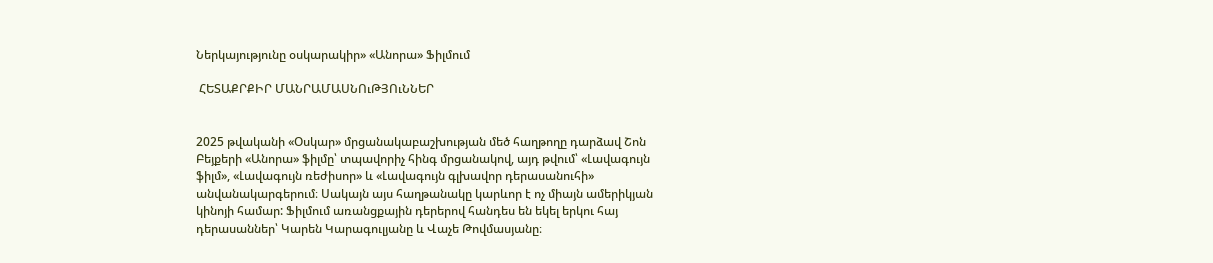Ներկայությունը օսկարակիր» «Անորա» Ֆիլմում

 ՀԵՏԱՔՐՔԻՐ ՄԱՆՐԱՄԱՍՆՈւԹՅՈւՆՆԵՐ


2025 թվականի «Օսկար» մրցանակաբաշխության մեծ հաղթողը դարձավ Շոն Բեյքերի «Անորա» ֆիլմը՝ տպավորիչ հինգ մրցանակով, այդ թվում՝ «Լավագույն ֆիլմ», «Լավագույն ռեժիսոր» և «Լավագույն գլխավոր դերասանուհի» անվանակարգերում։ Սակայն այս հաղթանակը կարևոր է ոչ միայն ամերիկյան կինոյի համար: Ֆիլմում առանցքային դերերով հանդես են եկել երկու հայ դերասաններ՝ Կարեն Կարագուլյանը և Վաչե Թովմասյանը։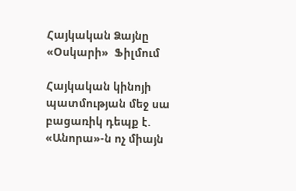Հայկական Ձայնը «Օսկարի»  Ֆիլմում

Հայկական կինոյի պատմության մեջ սա բացառիկ դեպք է. «Անորա»-ն ոչ միայն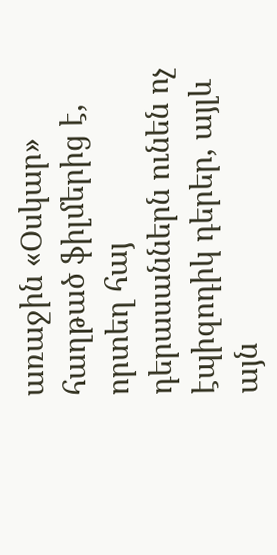առաջին «Օսկար» հաղթած ֆիլմերից է, որտեղ հայ դերասաններն ունեն ոչ էպիզոդիկ դերեր, այլև այն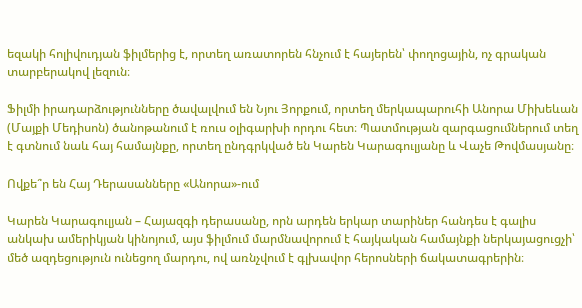եզակի հոլիվուդյան ֆիլմերից է, որտեղ առատորեն հնչում է հայերեն՝ փողոցային, ոչ գրական տարբերակով լեզուն։

Ֆիլմի իրադարձությունները ծավալվում են Նյու Յորքում, որտեղ մերկապարուհի Անորա Միխեևան (Մայքի Մեդիսոն) ծանոթանում է ռուս օլիգարխի որդու հետ։ Պատմության զարգացումներում տեղ է գտնում նաև հայ համայնքը, որտեղ ընդգրկված են Կարեն Կարագուլյանը և Վաչե Թովմասյանը։

Ովքե՞ր են Հայ Դերասանները «Անորա»-ում

Կարեն Կարագուլյան – Հայազգի դերասանը, որն արդեն երկար տարիներ հանդես է գալիս անկախ ամերիկյան կինոյում, այս ֆիլմում մարմնավորում է հայկական համայնքի ներկայացուցչի՝ մեծ ազդեցություն ունեցող մարդու, ով առնչվում է գլխավոր հերոսների ճակատագրերին։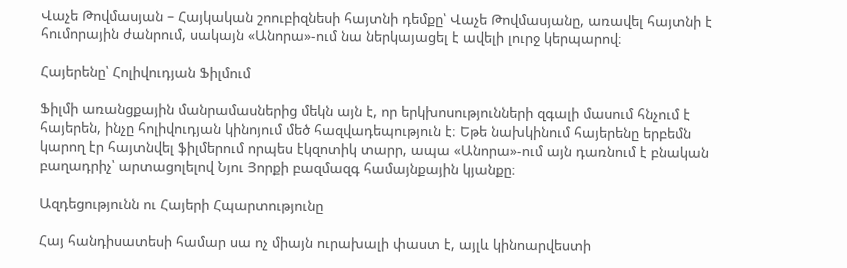Վաչե Թովմասյան – Հայկական շոուբիզնեսի հայտնի դեմքը՝ Վաչե Թովմասյանը, առավել հայտնի է հումորային ժանրում, սակայն «Անորա»-ում նա ներկայացել է ավելի լուրջ կերպարով։

Հայերենը՝ Հոլիվուդյան Ֆիլմում

Ֆիլմի առանցքային մանրամասներից մեկն այն է, որ երկխոսությունների զգալի մասում հնչում է հայերեն, ինչը հոլիվուդյան կինոյում մեծ հազվադեպություն է։ Եթե նախկինում հայերենը երբեմն կարող էր հայտնվել ֆիլմերում որպես էկզոտիկ տարր, ապա «Անորա»-ում այն դառնում է բնական բաղադրիչ՝ արտացոլելով Նյու Յորքի բազմազգ համայնքային կյանքը։

Ազդեցությունն ու Հայերի Հպարտությունը

Հայ հանդիսատեսի համար սա ոչ միայն ուրախալի փաստ է, այլև կինոարվեստի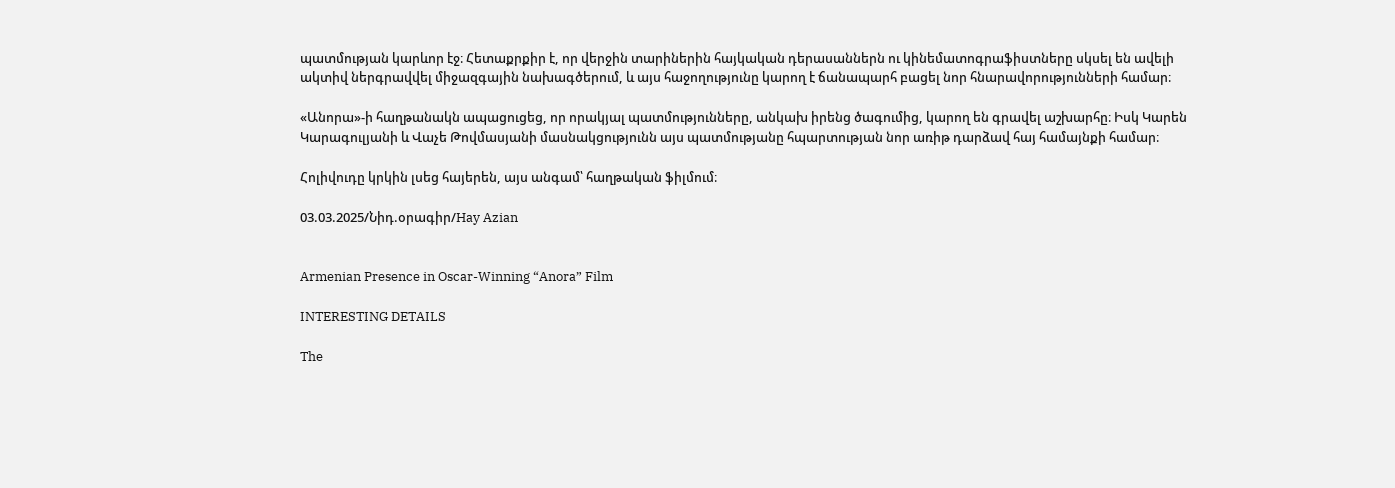պատմության կարևոր էջ։ Հետաքրքիր է, որ վերջին տարիներին հայկական դերասաններն ու կինեմատոգրաֆիստները սկսել են ավելի ակտիվ ներգրավվել միջազգային նախագծերում, և այս հաջողությունը կարող է ճանապարհ բացել նոր հնարավորությունների համար։

«Անորա»-ի հաղթանակն ապացուցեց, որ որակյալ պատմությունները, անկախ իրենց ծագումից, կարող են գրավել աշխարհը։ Իսկ Կարեն Կարագուլյանի և Վաչե Թովմասյանի մասնակցությունն այս պատմությանը հպարտության նոր առիթ դարձավ հայ համայնքի համար։

Հոլիվուդը կրկին լսեց հայերեն, այս անգամ՝ հաղթական ֆիլմում։

03.03.2025/Նիդ.օրագիր/Hay Azian


Armenian Presence in Oscar-Winning “Anora” Film

INTERESTING DETAILS

The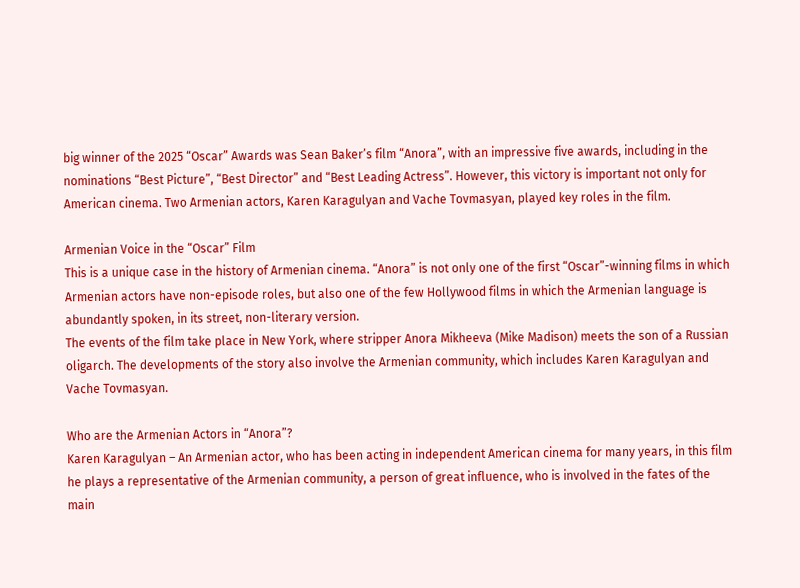big winner of the 2025 “Oscar” Awards was Sean Baker’s film “Anora”, with an impressive five awards, including in the nominations “Best Picture”, “Best Director” and “Best Leading Actress”. However, this victory is important not only for American cinema. Two Armenian actors, Karen Karagulyan and Vache Tovmasyan, played key roles in the film.

Armenian Voice in the “Oscar” Film
This is a unique case in the history of Armenian cinema. “Anora” is not only one of the first “Oscar”-winning films in which Armenian actors have non-episode roles, but also one of the few Hollywood films in which the Armenian language is abundantly spoken, in its street, non-literary version.
The events of the film take place in New York, where stripper Anora Mikheeva (Mike Madison) meets the son of a Russian oligarch. The developments of the story also involve the Armenian community, which includes Karen Karagulyan and Vache Tovmasyan.

Who are the Armenian Actors in “Anora”?
Karen Karagulyan – An Armenian actor, who has been acting in independent American cinema for many years, in this film he plays a representative of the Armenian community, a person of great influence, who is involved in the fates of the main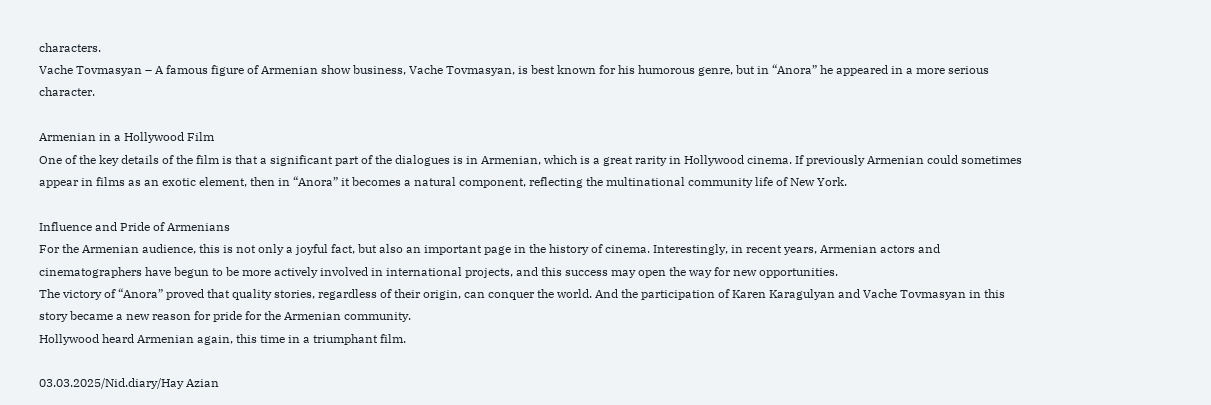characters.
Vache Tovmasyan – A famous figure of Armenian show business, Vache Tovmasyan, is best known for his humorous genre, but in “Anora” he appeared in a more serious character.

Armenian in a Hollywood Film
One of the key details of the film is that a significant part of the dialogues is in Armenian, which is a great rarity in Hollywood cinema. If previously Armenian could sometimes appear in films as an exotic element, then in “Anora” it becomes a natural component, reflecting the multinational community life of New York.

Influence and Pride of Armenians
For the Armenian audience, this is not only a joyful fact, but also an important page in the history of cinema. Interestingly, in recent years, Armenian actors and cinematographers have begun to be more actively involved in international projects, and this success may open the way for new opportunities.
The victory of “Anora” proved that quality stories, regardless of their origin, can conquer the world. And the participation of Karen Karagulyan and Vache Tovmasyan in this story became a new reason for pride for the Armenian community.
Hollywood heard Armenian again, this time in a triumphant film.

03.03.2025/Nid.diary/Hay Azian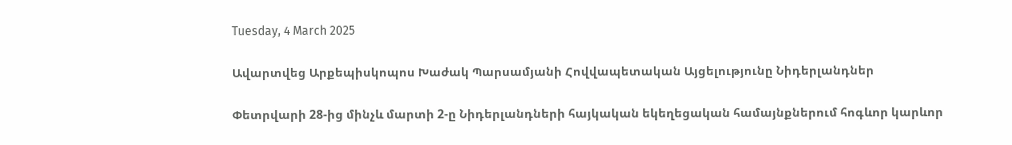Tuesday, 4 March 2025

Ավարտվեց Արքեպիսկոպոս Խաժակ Պարսամյանի Հովվապետական Այցելությունը Նիդերլանդներ

Փետրվարի 28-ից մինչև մարտի 2-ը Նիդերլանդների հայկական եկեղեցական համայնքներում հոգևոր կարևոր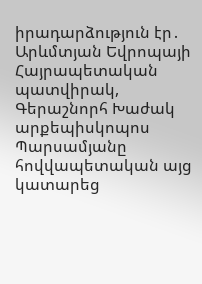իրադարձություն էր․ Արևմտյան Եվրոպայի Հայրապետական պատվիրակ, Գերաշնորհ Խաժակ արքեպիսկոպոս Պարսամյանը հովվապետական այց կատարեց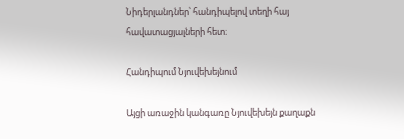Նիդերլանդներ՝ հանդիպելով տեղի հայ հավատացյալների հետ։

Հանդիպում Նյուվեխեյնում

Այցի առաջին կանգառը Նյուվեխեյն քաղաքն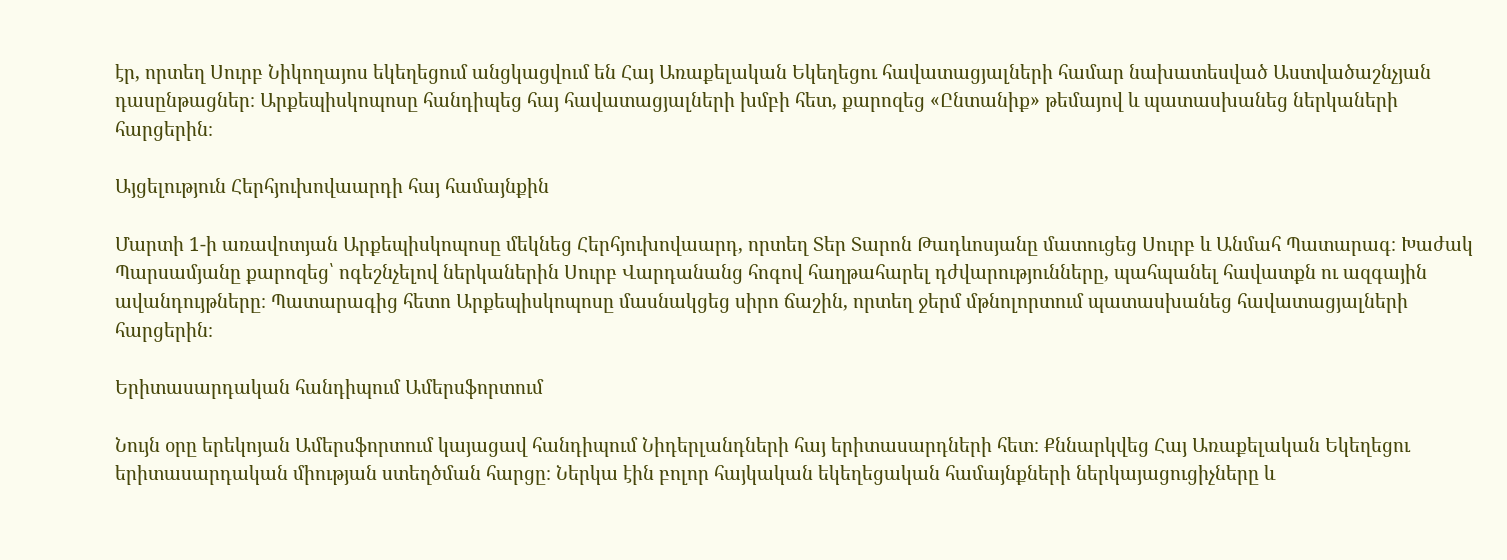էր, որտեղ Սուրբ Նիկողայոս եկեղեցում անցկացվում են Հայ Առաքելական Եկեղեցու հավատացյալների համար նախատեսված Աստվածաշնչյան դասընթացներ։ Արքեպիսկոպոսը հանդիպեց հայ հավատացյալների խմբի հետ, քարոզեց «Ընտանիք» թեմայով և պատասխանեց ներկաների հարցերին։

Այցելություն Հերհյուխովաարդի հայ համայնքին

Մարտի 1-ի առավոտյան Արքեպիսկոպոսը մեկնեց Հերհյուխովաարդ, որտեղ Տեր Տարոն Թադևոսյանը մատուցեց Սուրբ և Անմահ Պատարագ։ Խաժակ Պարսամյանը քարոզեց՝ ոգեշնչելով ներկաներին Սուրբ Վարդանանց հոգով հաղթահարել դժվարությունները, պահպանել հավատքն ու ազգային ավանդույթները։ Պատարագից հետո Արքեպիսկոպոսը մասնակցեց սիրո ճաշին, որտեղ ջերմ մթնոլորտում պատասխանեց հավատացյալների հարցերին։

Երիտասարդական հանդիպում Ամերսֆորտում

Նույն օրը երեկոյան Ամերսֆորտում կայացավ հանդիպում Նիդերլանդների հայ երիտասարդների հետ։ Քննարկվեց Հայ Առաքելական Եկեղեցու երիտասարդական միության ստեղծման հարցը։ Ներկա էին բոլոր հայկական եկեղեցական համայնքների ներկայացուցիչները և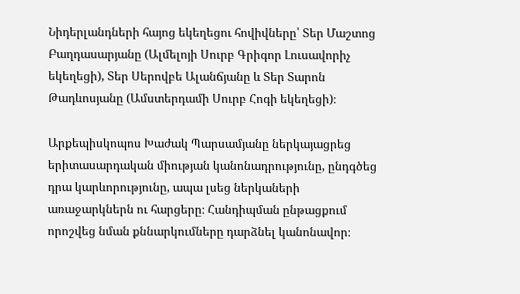Նիդերլանդների հայոց եկեղեցու հովիվները՝ Տեր Մաշտոց Բաղդասարյանը (Ալմելոյի Սուրբ Գրիգոր Լուսավորիչ եկեղեցի), Տեր Սերովբե Ալանճյանը և Տեր Տարոն Թադևոսյանը (Ամստերդամի Սուրբ Հոգի եկեղեցի)։

Արքեպիսկոպոս Խաժակ Պարսամյանը ներկայացրեց երիտասարդական միության կանոնադրությունը, ընդգծեց դրա կարևորությունը, ապա լսեց ներկաների առաջարկներն ու հարցերը։ Հանդիպման ընթացքում որոշվեց նման քննարկումները դարձնել կանոնավոր։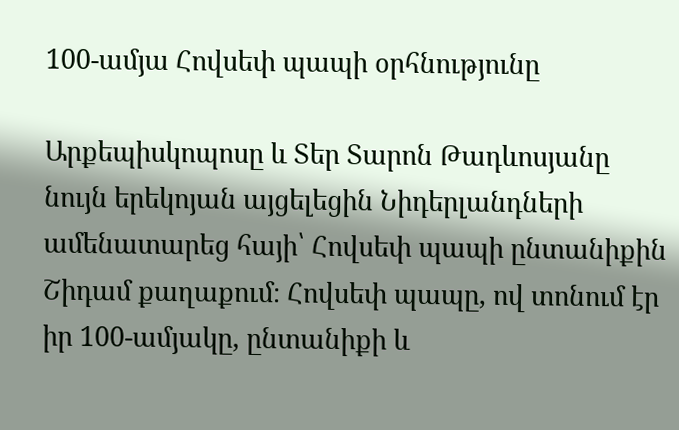100-ամյա Հովսեփ պապի օրհնությունը

Արքեպիսկոպոսը և Տեր Տարոն Թադևոսյանը նույն երեկոյան այցելեցին Նիդերլանդների ամենատարեց հայի՝ Հովսեփ պապի ընտանիքին Շիդամ քաղաքում։ Հովսեփ պապը, ով տոնում էր իր 100-ամյակը, ընտանիքի և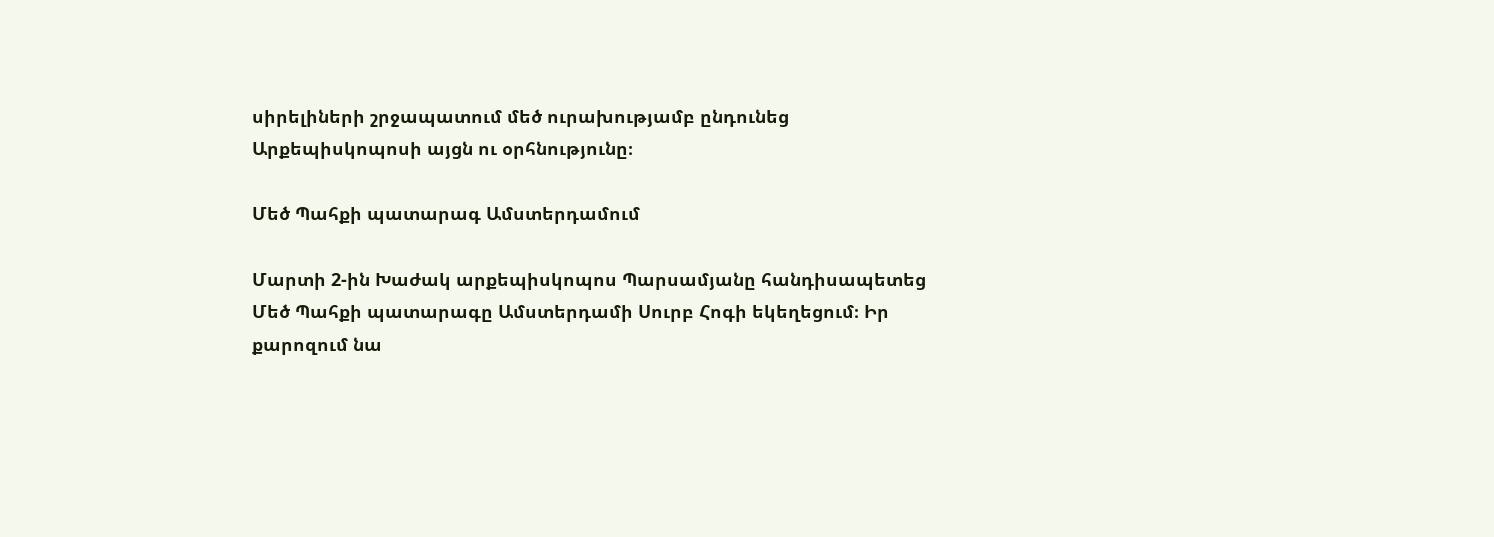սիրելիների շրջապատում մեծ ուրախությամբ ընդունեց Արքեպիսկոպոսի այցն ու օրհնությունը։

Մեծ Պահքի պատարագ Ամստերդամում

Մարտի 2-ին Խաժակ արքեպիսկոպոս Պարսամյանը հանդիսապետեց Մեծ Պահքի պատարագը Ամստերդամի Սուրբ Հոգի եկեղեցում։ Իր քարոզում նա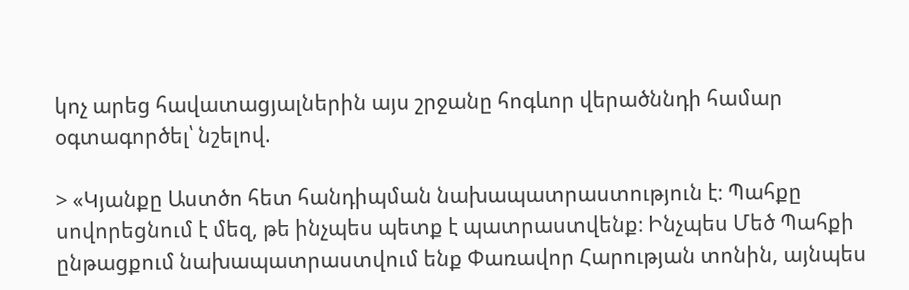կոչ արեց հավատացյալներին այս շրջանը հոգևոր վերածննդի համար օգտագործել՝ նշելով.

> «Կյանքը Աստծո հետ հանդիպման նախապատրաստություն է։ Պահքը սովորեցնում է մեզ, թե ինչպես պետք է պատրաստվենք։ Ինչպես Մեծ Պահքի ընթացքում նախապատրաստվում ենք Փառավոր Հարության տոնին, այնպես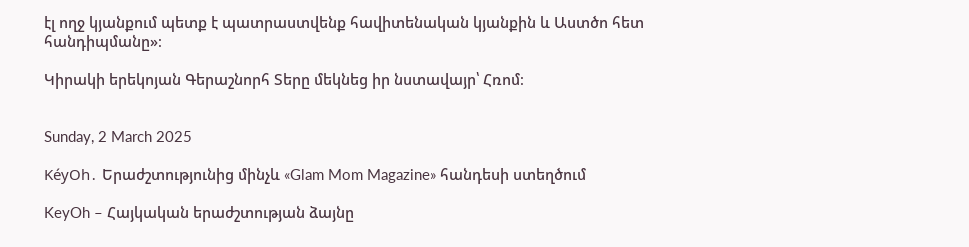էլ ողջ կյանքում պետք է պատրաստվենք հավիտենական կյանքին և Աստծո հետ հանդիպմանը»։

Կիրակի երեկոյան Գերաշնորհ Տերը մեկնեց իր նստավայր՝ Հռոմ։


Sunday, 2 March 2025

KéyOh․ Երաժշտությունից մինչև «Glam Mom Magazine» հանդեսի ստեղծում

KeyOh – Հայկական երաժշտության ձայնը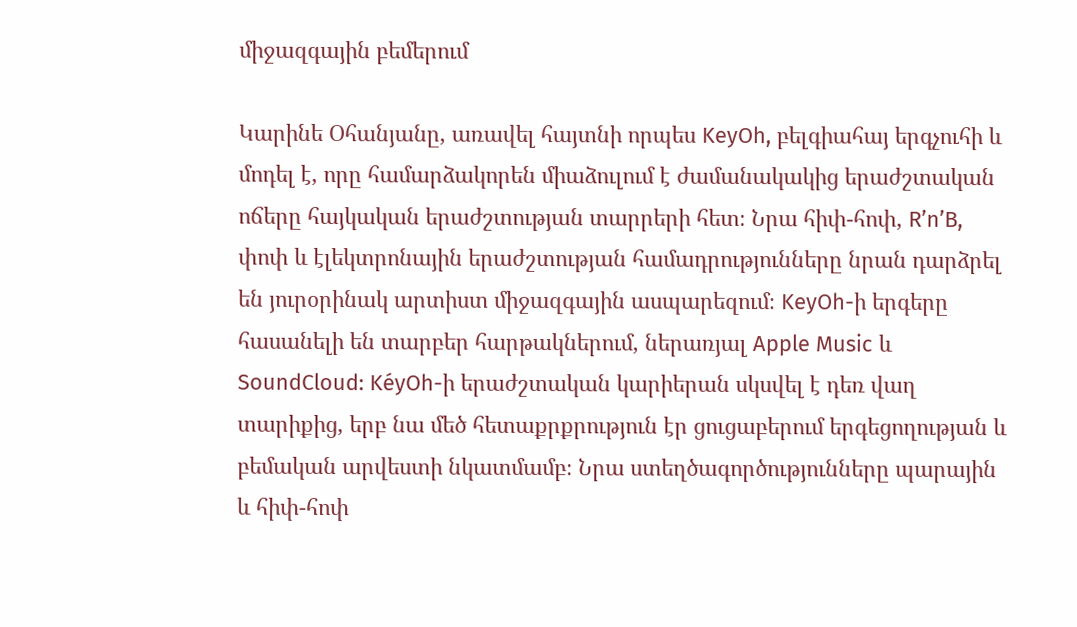միջազգային բեմերում

Կարինե Օհանյանը, առավել հայտնի որպես KeyOh, բելգիահայ երգչուհի և մոդել է, որը համարձակորեն միաձուլում է ժամանակակից երաժշտական ոճերը հայկական երաժշտության տարրերի հետ։ Նրա հիփ-հոփ, R’n’B, փոփ և էլեկտրոնային երաժշտության համադրությունները նրան դարձրել են յուրօրինակ արտիստ միջազգային ասպարեզում։ KeyOh-ի երգերը հասանելի են տարբեր հարթակներում, ներառյալ Apple Music և SoundCloud: KéyOh-ի երաժշտական կարիերան սկսվել է դեռ վաղ տարիքից, երբ նա մեծ հետաքրքրություն էր ցուցաբերում երգեցողության և բեմական արվեստի նկատմամբ։ Նրա ստեղծագործությունները պարային և հիփ-հոփ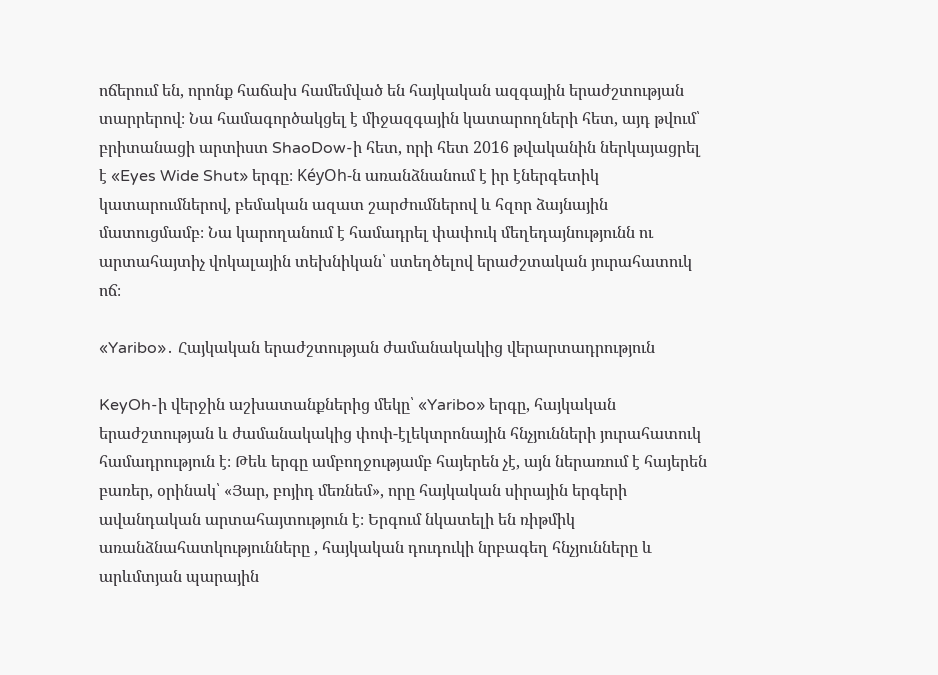ոճերում են, որոնք հաճախ համեմված են հայկական ազգային երաժշտության տարրերով։ Նա համագործակցել է միջազգային կատարողների հետ, այդ թվում՝ բրիտանացի արտիստ ShaoDow-ի հետ, որի հետ 2016 թվականին ներկայացրել է «Eyes Wide Shut» երգը։ KéyOh-ն առանձնանում է իր էներգետիկ կատարումներով, բեմական ազատ շարժումներով և հզոր ձայնային մատուցմամբ։ Նա կարողանում է համադրել փափուկ մեղեդայնությունն ու արտահայտիչ վոկալային տեխնիկան՝ ստեղծելով երաժշտական յուրահատուկ ոճ։

«Yaribo»․ Հայկական երաժշտության ժամանակակից վերարտադրություն

KeyOh-ի վերջին աշխատանքներից մեկը՝ «Yaribo» երգը, հայկական երաժշտության և ժամանակակից փոփ-էլեկտրոնային հնչյունների յուրահատուկ համադրություն է։ Թեև երգը ամբողջությամբ հայերեն չէ, այն ներառում է հայերեն բառեր, օրինակ՝ «Յար, բոյիդ մեռնեմ», որը հայկական սիրային երգերի ավանդական արտահայտություն է։ Երգում նկատելի են ռիթմիկ առանձնահատկությունները , հայկական դուդուկի նրբագեղ հնչյունները և արևմտյան պարային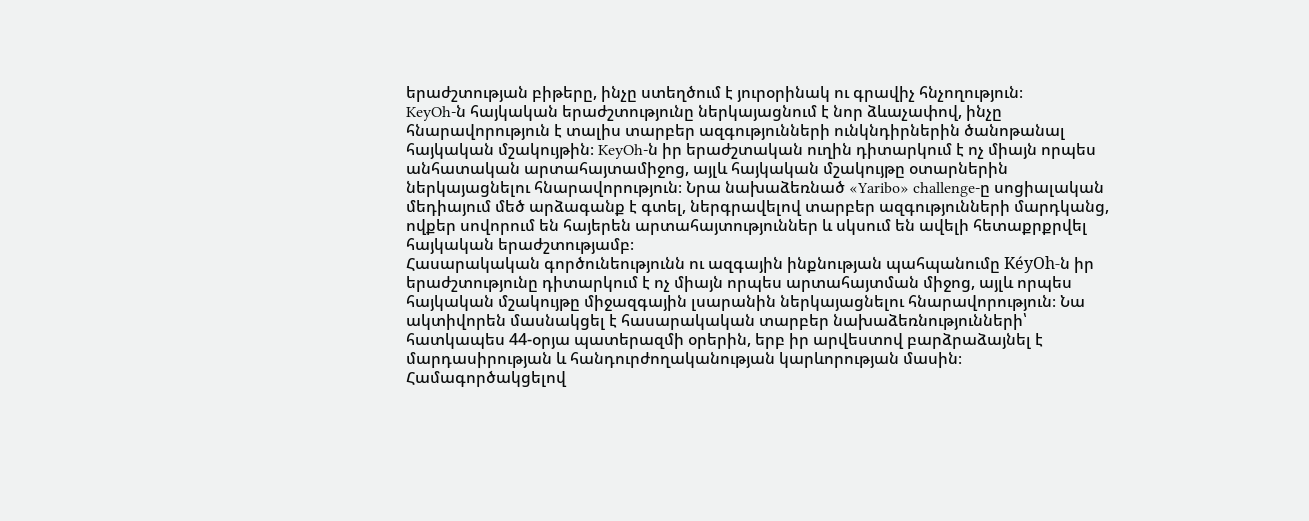երաժշտության բիթերը, ինչը ստեղծում է յուրօրինակ ու գրավիչ հնչողություն։
KeyOh-ն հայկական երաժշտությունը ներկայացնում է նոր ձևաչափով, ինչը հնարավորություն է տալիս տարբեր ազգությունների ունկնդիրներին ծանոթանալ հայկական մշակույթին։ KeyOh-ն իր երաժշտական ուղին դիտարկում է ոչ միայն որպես անհատական արտահայտամիջոց, այլև հայկական մշակույթը օտարներին ներկայացնելու հնարավորություն։ Նրա նախաձեռնած «Yaribo» challenge-ը սոցիալական մեդիայում մեծ արձագանք է գտել, ներգրավելով տարբեր ազգությունների մարդկանց, ովքեր սովորում են հայերեն արտահայտություններ և սկսում են ավելի հետաքրքրվել հայկական երաժշտությամբ։
Հասարակական գործունեությունն ու ազգային ինքնության պահպանումը KéyOh-ն իր երաժշտությունը դիտարկում է ոչ միայն որպես արտահայտման միջոց, այլև որպես հայկական մշակույթը միջազգային լսարանին ներկայացնելու հնարավորություն։ Նա ակտիվորեն մասնակցել է հասարակական տարբեր նախաձեռնությունների՝ հատկապես 44-օրյա պատերազմի օրերին, երբ իր արվեստով բարձրաձայնել է մարդասիրության և հանդուրժողականության կարևորության մասին։ Համագործակցելով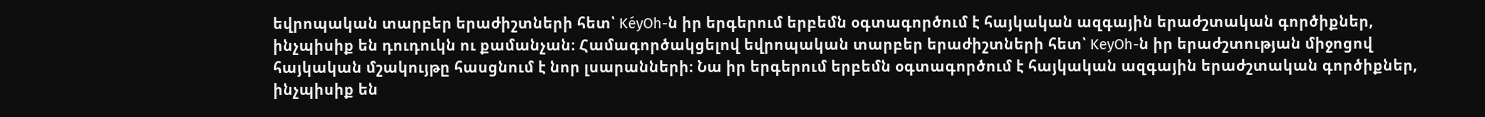եվրոպական տարբեր երաժիշտների հետ՝ KéyOh-ն իր երգերում երբեմն օգտագործում է հայկական ազգային երաժշտական գործիքներ, ինչպիսիք են դուդուկն ու քամանչան։ Համագործակցելով եվրոպական տարբեր երաժիշտների հետ՝ KeyOh-ն իր երաժշտության միջոցով հայկական մշակույթը հասցնում է նոր լսարանների։ Նա իր երգերում երբեմն օգտագործում է հայկական ազգային երաժշտական գործիքներ, ինչպիսիք են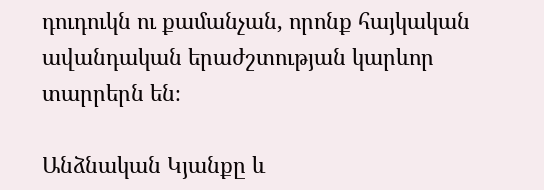դուդուկն ու քամանչան, որոնք հայկական ավանդական երաժշտության կարևոր տարրերն են։

Անձնական Կյանքը և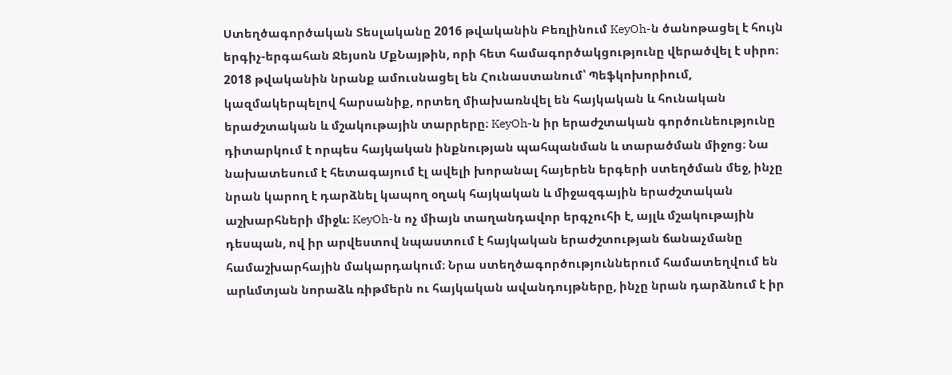Ստեղծագործական Տեսլականը 2016 թվականին Բեռլինում KeyOh-ն ծանոթացել է հույն երգիչ-երգահան Ջեյսոն ՄքՆայթին, որի հետ համագործակցությունը վերածվել է սիրո։ 2018 թվականին նրանք ամուսնացել են Հունաստանում՝ Պեֆկոխորիում, կազմակերպելով հարսանիք, որտեղ միախառնվել են հայկական և հունական երաժշտական և մշակութային տարրերը։ KeyOh-ն իր երաժշտական գործունեությունը դիտարկում է որպես հայկական ինքնության պահպանման և տարածման միջոց։ Նա նախատեսում է հետագայում էլ ավելի խորանալ հայերեն երգերի ստեղծման մեջ, ինչը նրան կարող է դարձնել կապող օղակ հայկական և միջազգային երաժշտական աշխարհների միջև։ KeyOh-ն ոչ միայն տաղանդավոր երգչուհի է, այլև մշակութային դեսպան, ով իր արվեստով նպաստում է հայկական երաժշտության ճանաչմանը համաշխարհային մակարդակում։ Նրա ստեղծագործություններում համատեղվում են արևմտյան նորաձև ռիթմերն ու հայկական ավանդույթները, ինչը նրան դարձնում է իր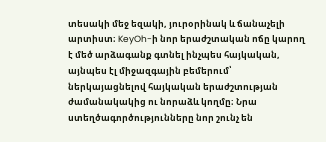տեսակի մեջ եզակի, յուրօրինակ և ճանաչելի արտիստ։ KeyOh-ի նոր երաժշտական ոճը կարող է մեծ արձագանք գտնել ինչպես հայկական, այնպես էլ միջազգային բեմերում՝ ներկայացնելով հայկական երաժշտության ժամանակակից ու նորաձև կողմը։ Նրա ստեղծագործությունները նոր շունչ են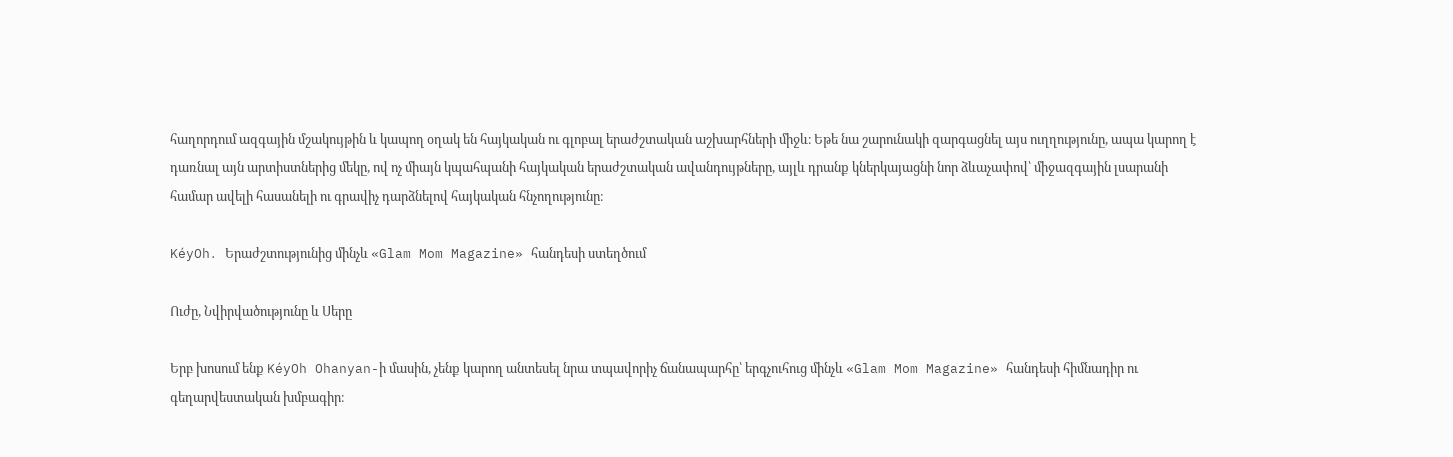հաղորդում ազգային մշակույթին և կապող օղակ են հայկական ու գլոբալ երաժշտական աշխարհների միջև։ Եթե նա շարունակի զարգացնել այս ուղղությունը, ապա կարող է դառնալ այն արտիստներից մեկը, ով ոչ միայն կպահպանի հայկական երաժշտական ավանդույթները, այլև դրանք կներկայացնի նոր ձևաչափով՝ միջազգային լսարանի համար ավելի հասանելի ու գրավիչ դարձնելով հայկական հնչողությունը։

KéyOh․ Երաժշտությունից մինչև «Glam Mom Magazine» հանդեսի ստեղծում

Ուժը, Նվիրվածությունը և Սերը

Երբ խոսում ենք KéyOh Ohanyan-ի մասին, չենք կարող անտեսել նրա տպավորիչ ճանապարհը՝ երգչուհուց մինչև «Glam Mom Magazine» հանդեսի հիմնադիր ու գեղարվեստական խմբագիր։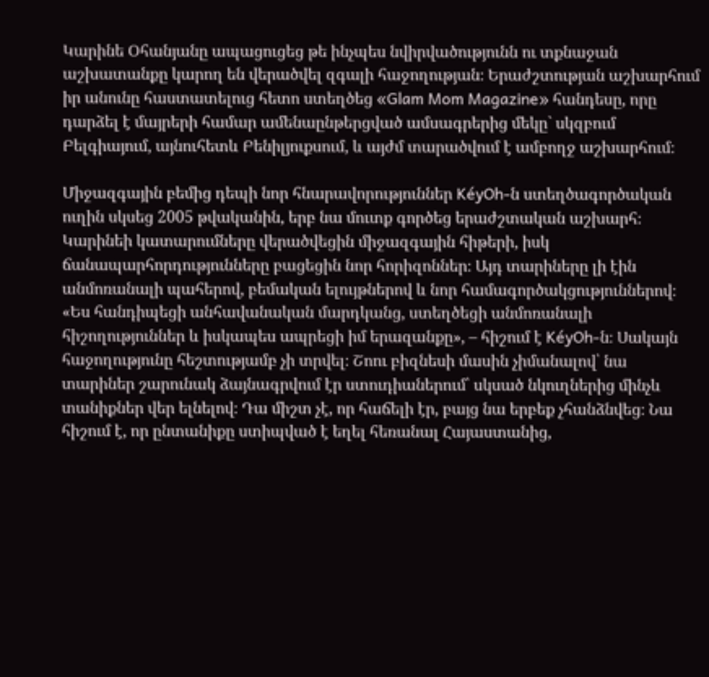Կարինե Օհանյանը ապացուցեց թե ինչպես նվիրվածությունն ու տքնաջան աշխատանքը կարող են վերածվել զգալի հաջողության։ Երաժշտության աշխարհում իր անունը հաստատելուց հետո ստեղծեց «Glam Mom Magazine» հանդեսը, որը դարձել է մայրերի համար ամենաընթերցված ամսագրերից մեկը` սկզբում Բելգիայում, այնուհետև Բենիլյուքսում, և այժմ տարածվում է ամբողջ աշխարհում։

Միջազգային բեմից դեպի նոր հնարավորություններ KéyOh-ն ստեղծագործական ուղին սկսեց 2005 թվականին, երբ նա մուտք գործեց երաժշտական աշխարհ։ Կարինեի կատարումները վերածվեցին միջազգային հիթերի, իսկ ճանապարհորդությունները բացեցին նոր հորիզոններ։ Այդ տարիները լի էին անմոռանալի պահերով, բեմական ելույթներով և նոր համագործակցություններով։ «Ես հանդիպեցի անհավանական մարդկանց, ստեղծեցի անմոռանալի հիշողություններ և իսկապես ապրեցի իմ երազանքը», – հիշում է KéyOh-ն։ Սակայն հաջողությունը հեշտությամբ չի տրվել։ Շոու բիզնեսի մասին չիմանալով՝ նա տարիներ շարունակ ձայնագրվում էր ստուդիաներում՝ սկսած նկուղներից մինչև տանիքներ վեր ելնելով։ Դա միշտ չէ, որ հաճելի էր, բայց նա երբեք չհանձնվեց։ Նա հիշում է, որ ընտանիքը ստիպված է եղել հեռանալ Հայաստանից,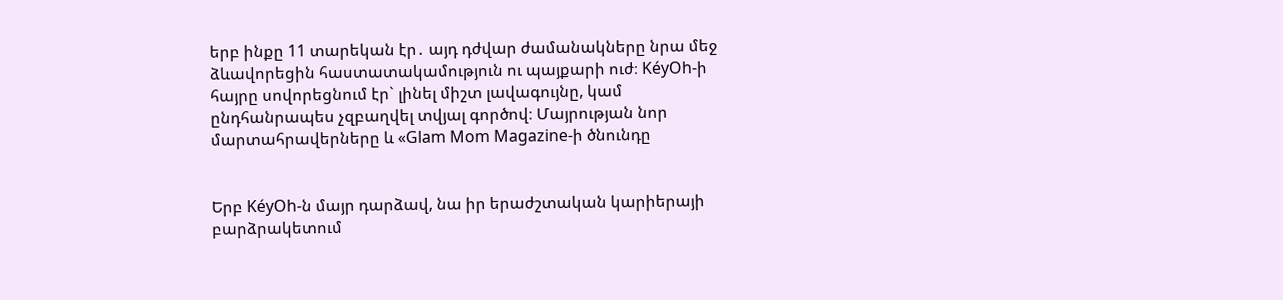երբ ինքը 11 տարեկան էր․ այդ դժվար ժամանակները նրա մեջ ձևավորեցին հաստատակամություն ու պայքարի ուժ։ KéyOh-ի հայրը սովորեցնում էր` լինել միշտ լավագույնը, կամ ընդհանրապես չզբաղվել տվյալ գործով։ Մայրության նոր մարտահրավերները և «Glam Mom Magazine-ի ծնունդը


Երբ KéyOh-ն մայր դարձավ, նա իր երաժշտական կարիերայի բարձրակետում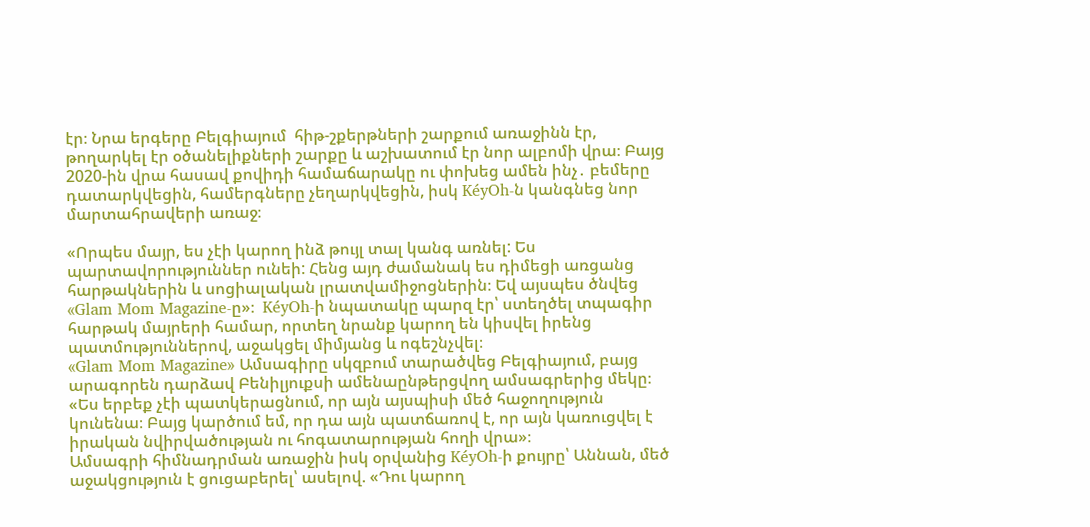էր։ Նրա երգերը Բելգիայում  հիթ-շքերթների շարքում առաջինն էր, թողարկել էր օծանելիքների շարքը և աշխատում էր նոր ալբոմի վրա։ Բայց 2020-ին վրա հասավ քովիդի համաճարակը ու փոխեց ամեն ինչ․ բեմերը դատարկվեցին, համերգները չեղարկվեցին, իսկ KéyOh-ն կանգնեց նոր մարտահրավերի առաջ։

«Որպես մայր, ես չէի կարող ինձ թույլ տալ կանգ առնել: Ես պարտավորություններ ունեի: Հենց այդ ժամանակ ես դիմեցի առցանց հարթակներին և սոցիալական լրատվամիջոցներին։ Եվ այսպես ծնվեց «Glam Mom Magazine-ը»։  KéyOh-ի նպատակը պարզ էր՝ ստեղծել տպագիր հարթակ մայրերի համար, որտեղ նրանք կարող են կիսվել իրենց պատմություններով, աջակցել միմյանց և ոգեշնչվել։
«Glam Mom Magazine» Ամսագիրը սկզբում տարածվեց Բելգիայում, բայց արագորեն դարձավ Բենիլյուքսի ամենաընթերցվող ամսագրերից մեկը։
«Ես երբեք չէի պատկերացնում, որ այն այսպիսի մեծ հաջողություն կունենա։ Բայց կարծում եմ, որ դա այն պատճառով է, որ այն կառուցվել է իրական նվիրվածության ու հոգատարության հողի վրա»։
Ամսագրի հիմնադրման առաջին իսկ օրվանից KéyOh-ի քույրը՝ Աննան, մեծ աջակցություն է ցուցաբերել՝ ասելով. «Դու կարող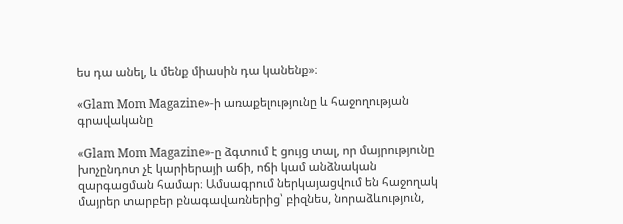ես դա անել, և մենք միասին դա կանենք»։

«Glam Mom Magazine»-ի առաքելությունը և հաջողության գրավականը

«Glam Mom Magazine»-ը ձգտում է ցույց տալ, որ մայրությունը խոչընդոտ չէ կարիերայի աճի, ոճի կամ անձնական զարգացման համար։ Ամսագրում ներկայացվում են հաջողակ մայրեր տարբեր բնագավառներից՝ բիզնես, նորաձևություն,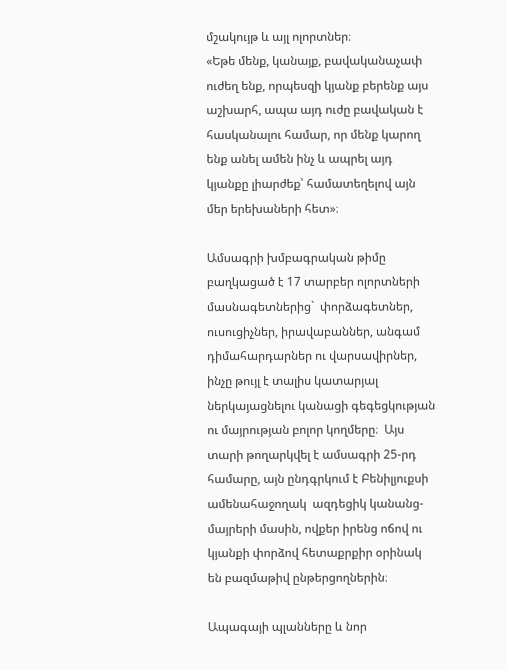մշակույթ և այլ ոլորտներ։
«Եթե մենք, կանայք, բավականաչափ ուժեղ ենք, որպեսզի կյանք բերենք այս աշխարհ, ապա այդ ուժը բավական է հասկանալու համար, որ մենք կարող ենք անել ամեն ինչ և ապրել այդ կյանքը լիարժեք՝ համատեղելով այն մեր երեխաների հետ»։

Ամսագրի խմբագրական թիմը բաղկացած է 17 տարբեր ոլորտների մասնագետներից`  փորձագետներ, ուսուցիչներ, իրավաբաններ, անգամ դիմահարդարներ ու վարսավիրներ, ինչը թույլ է տալիս կատարյալ ներկայացնելու կանացի գեգեցկության ու մայրության բոլոր կողմերը։  Այս տարի թողարկվել է ամսագրի 25-րդ համարը, այն ընդգրկում է Բենիլյուքսի ամենահաջողակ  ազդեցիկ կանանց-մայրերի մասին, ովքեր իրենց ոճով ու կյանքի փորձով հետաքրքիր օրինակ են բազմաթիվ ընթերցողներին։

Ապագայի պլանները և նոր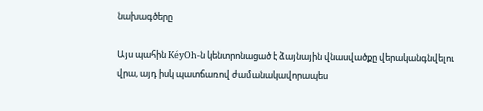նախագծերը

Այս պահին KéyOh-ն կենտրոնացած է ձայնային վնասվածքը վերականգնվելու վրա, այդ իսկ պատճառով ժամանակավորապես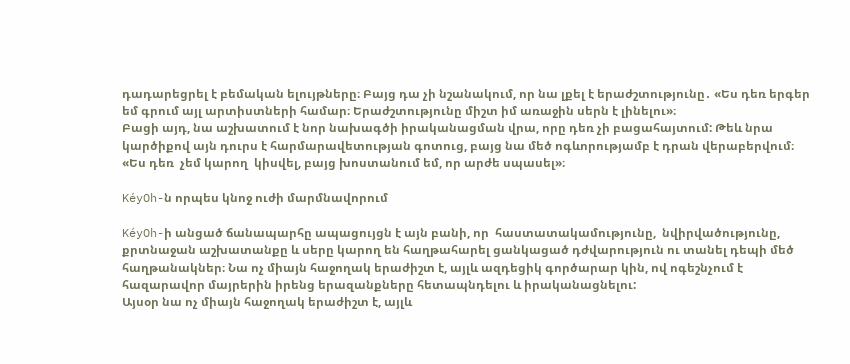դադարեցրել է բեմական ելույթները։ Բայց դա չի նշանակում, որ նա լքել է երաժշտությունը․ «Ես դեռ երգեր եմ գրում այլ արտիստների համար։ Երաժշտությունը միշտ իմ առաջին սերն է լինելու»։
Բացի այդ, նա աշխատում է նոր նախագծի իրականացման վրա, որը դեռ չի բացահայտում: Թեև նրա կարծիքով այն դուրս է հարմարավետության գոտուց, բայց նա մեծ ոգևորությամբ է դրան վերաբերվում։
«Ես դեռ  չեմ կարող  կիսվել, բայց խոստանում եմ, որ արժե սպասել»։

KéyOh-ն որպես կնոջ ուժի մարմնավորում

KéyOh-ի անցած ճանապարհը ապացույցն է այն բանի, որ  հաստատակամությունը,  նվիրվածությունը, քրտնաջան աշխատանքը և սերը կարող են հաղթահարել ցանկացած դժվարություն ու տանել դեպի մեծ հաղթանակներ։ Նա ոչ միայն հաջողակ երաժիշտ է, այլև ազդեցիկ գործարար կին, ով ոգեշնչում է հազարավոր մայրերին իրենց երազանքները հետապնդելու և իրականացնելու:
Այսօր նա ոչ միայն հաջողակ երաժիշտ է, այլև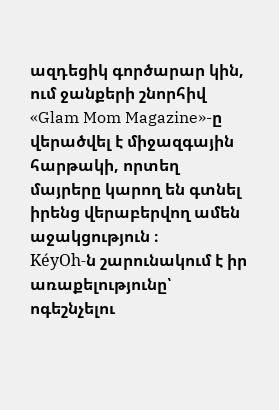ազդեցիկ գործարար կին, ում ջանքերի շնորհիվ «Glam Mom Magazine»-ը վերածվել է միջազգային հարթակի, որտեղ մայրերը կարող են գտնել իրենց վերաբերվող ամեն  աջակցություն ։
KéyOh-ն շարունակում է իր առաքելությունը՝ ոգեշնչելու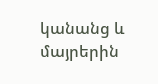կանանց և մայրերին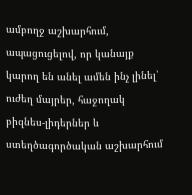ամբողջ աշխարհում, ապացուցելով, որ կանայք կարող են անել ամեն ինչ լինել՝ ուժեղ մայրեր, հաջողակ բիզնես-լիդերներ և ստեղծագործական աշխարհում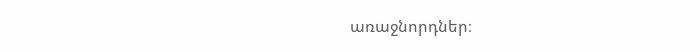առաջնորդներ։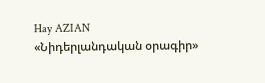Hay AZIAN
«Նիդերլանդական օրագիր»